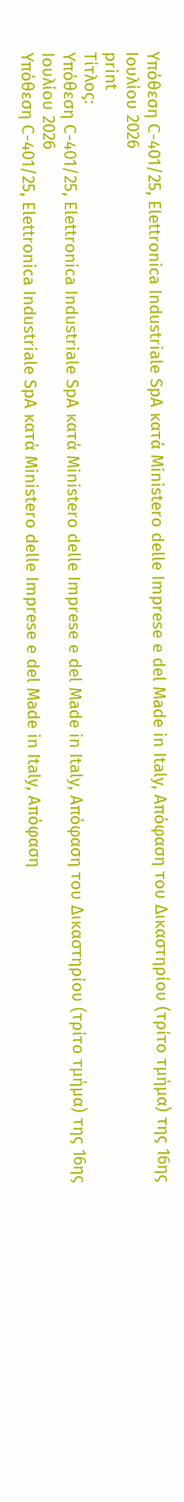Υπόθεση C-401/25, Elettronica Industriale SpA κατά Ministero delle Imprese e del Made in Italy, Απόφαση του Δικαστηρίου (τρίτο τμήμα) της 16ης Ιουλίου 2026
print
Τίτλος:
Υπόθεση C-401/25, Elettronica Industriale SpA κατά Ministero delle Imprese e del Made in Italy, Απόφαση του Δικαστηρίου (τρίτο τμήμα) της 16ης Ιουλίου 2026
Υπόθεση C-401/25, Elettronica Industriale SpA κατά Ministero delle Imprese e del Made in Italy, Απόφαση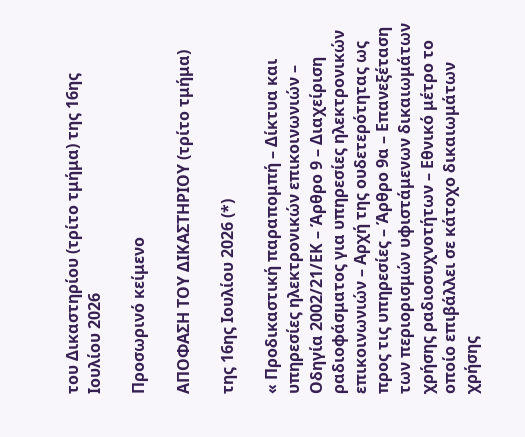του Δικαστηρίου (τρίτο τμήμα) της 16ης Ιουλίου 2026

Προσωρινό κείμενο

ΑΠΟΦΑΣΗ ΤΟΥ ΔΙΚΑΣΤΗΡΙΟΥ (τρίτο τμήμα)

της 16ης Ιουλίου 2026 (*)

« Προδικαστική παραπομπή – Δίκτυα και υπηρεσίες ηλεκτρονικών επικοινωνιών – Οδηγία 2002/21/ΕΚ – Άρθρο 9 – Διαχείριση ραδιοφάσματος για υπηρεσίες ηλεκτρονικών επικοινωνιών – Αρχή της ουδετερότητας ως προς τις υπηρεσίες – Άρθρο 9α – Επανεξέταση των περιορισμών υφιστάμενων δικαιωμάτων χρήσης ραδιοσυχνοτήτων – Εθνικό μέτρο το οποίο επιβάλλει σε κάτοχο δικαιωμάτων χρήσης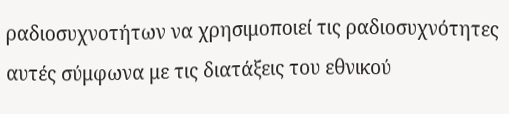ραδιοσυχνοτήτων να χρησιμοποιεί τις ραδιοσυχνότητες αυτές σύμφωνα με τις διατάξεις του εθνικού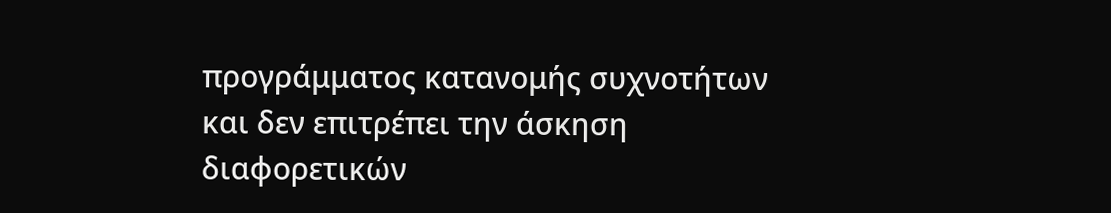προγράμματος κατανομής συχνοτήτων και δεν επιτρέπει την άσκηση διαφορετικών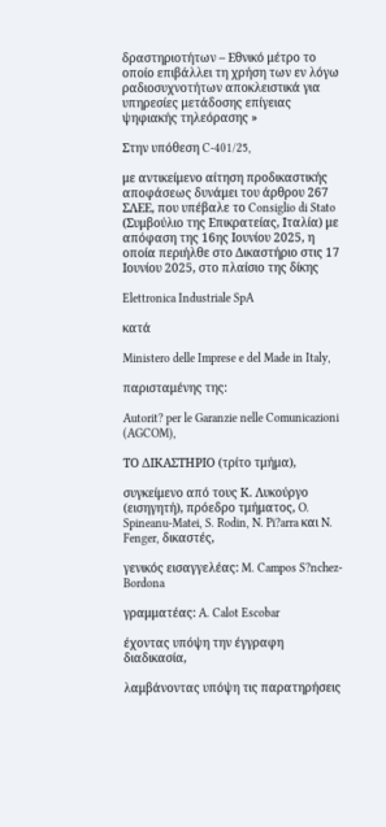δραστηριοτήτων – Εθνικό μέτρο το οποίο επιβάλλει τη χρήση των εν λόγω ραδιοσυχνοτήτων αποκλειστικά για υπηρεσίες μετάδοσης επίγειας ψηφιακής τηλεόρασης »

Στην υπόθεση C-401/25,

με αντικείμενο αίτηση προδικαστικής αποφάσεως δυνάμει του άρθρου 267 ΣΛΕΕ, που υπέβαλε το Consiglio di Stato (Συμβούλιο της Επικρατείας, Ιταλία) με απόφαση της 16ης Ιουνίου 2025, η οποία περιήλθε στο Δικαστήριο στις 17 Ιουνίου 2025, στο πλαίσιο της δίκης

Elettronica Industriale SpA

κατά

Ministero delle Imprese e del Made in Italy,

παρισταμένης της:

Autorit? per le Garanzie nelle Comunicazioni (AGCOM),

ΤΟ ΔΙΚΑΣΤΗΡΙΟ (τρίτο τμήμα),

συγκείμενο από τους Κ. Λυκούργο (εισηγητή), πρόεδρο τμήματος, O. Spineanu-Matei, S. Rodin, N. Pi?arra και N. Fenger, δικαστές,

γενικός εισαγγελέας: M. Campos S?nchez-Bordona

γραμματέας: A. Calot Escobar

έχοντας υπόψη την έγγραφη διαδικασία,

λαμβάνοντας υπόψη τις παρατηρήσεις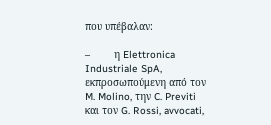που υπέβαλαν:

–        η Elettronica Industriale SpA, εκπροσωπούμενη από τον M. Molino, την C. Previti και τον G. Rossi, avvocati,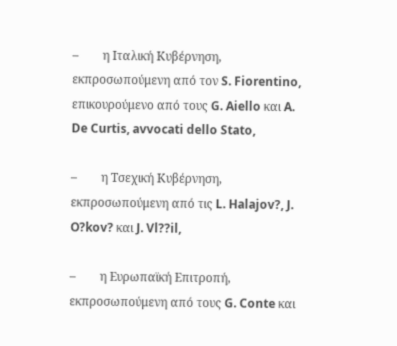–        η Ιταλική Κυβέρνηση, εκπροσωπούμενη από τον S. Fiorentino, επικουρούμενο από τους G. Aiello και A. De Curtis, avvocati dello Stato,

–        η Τσεχική Κυβέρνηση, εκπροσωπούμενη από τις L. Halajov?, J. O?kov? και J. Vl??il,

–        η Ευρωπαϊκή Επιτροπή, εκπροσωπούμενη από τους G. Conte και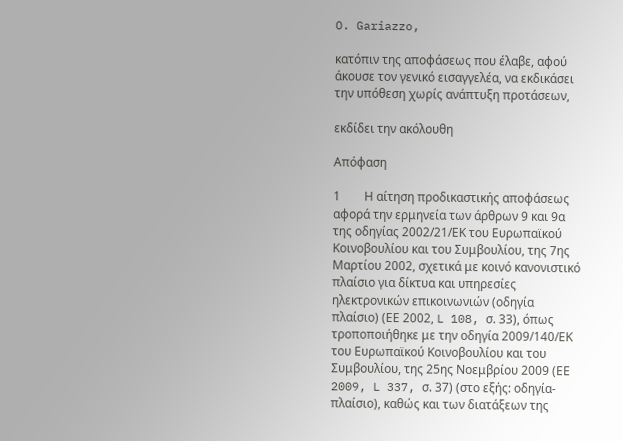O. Gariazzo,

κατόπιν της αποφάσεως που έλαβε, αφού άκουσε τον γενικό εισαγγελέα, να εκδικάσει την υπόθεση χωρίς ανάπτυξη προτάσεων,

εκδίδει την ακόλουθη

Απόφαση

1        Η αίτηση προδικαστικής αποφάσεως αφορά την ερμηνεία των άρθρων 9 και 9α της οδηγίας 2002/21/ΕΚ του Ευρωπαϊκού Κοινοβουλίου και του Συμβουλίου, της 7ης Μαρτίου 2002, σχετικά με κοινό κανονιστικό πλαίσιο για δίκτυα και υπηρεσίες ηλεκτρονικών επικοινωνιών (οδηγία πλαίσιο) (ΕΕ 2002, L 108, σ. 33), όπως τροποποιήθηκε με την οδηγία 2009/140/ΕΚ του Ευρωπαϊκού Κοινοβουλίου και του Συμβουλίου, της 25ης Νοεμβρίου 2009 (ΕΕ 2009, L 337, σ. 37) (στο εξής: οδηγία-πλαίσιο), καθώς και των διατάξεων της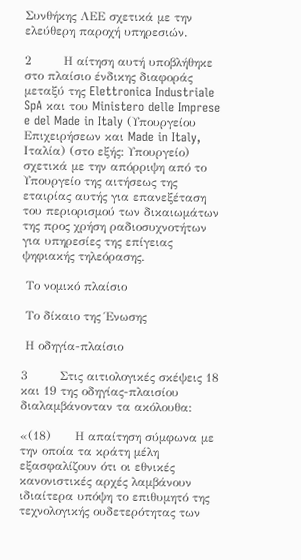Συνθήκης ΛΕΕ σχετικά με την ελεύθερη παροχή υπηρεσιών.

2        Η αίτηση αυτή υποβλήθηκε στο πλαίσιο ένδικης διαφοράς μεταξύ της Elettronica Industriale SpA και του Ministero delle Imprese e del Made in Italy (Υπουργείου Επιχειρήσεων και Made in Italy, Ιταλία) (στο εξής: Υπουργείο) σχετικά με την απόρριψη από το Υπουργείο της αιτήσεως της εταιρίας αυτής για επανεξέταση του περιορισμού των δικαιωμάτων της προς χρήση ραδιοσυχνοτήτων για υπηρεσίες της επίγειας ψηφιακής τηλεόρασης.

 Το νομικό πλαίσιο

 Το δίκαιο της Ένωσης

 Η οδηγία-πλαίσιο

3        Στις αιτιολογικές σκέψεις 18 και 19 της οδηγίας-πλαισίου διαλαμβάνονταν τα ακόλουθα:

«(18)      Η απαίτηση σύμφωνα με την οποία τα κράτη μέλη εξασφαλίζουν ότι οι εθνικές κανονιστικές αρχές λαμβάνουν ιδιαίτερα υπόψη το επιθυμητό της τεχνολογικής ουδετερότητας των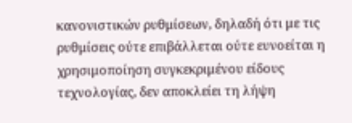κανονιστικών ρυθμίσεων, δηλαδή ότι με τις ρυθμίσεις ούτε επιβάλλεται ούτε ευνοείται η χρησιμοποίηση συγκεκριμένου είδους τεχνολογίας, δεν αποκλείει τη λήψη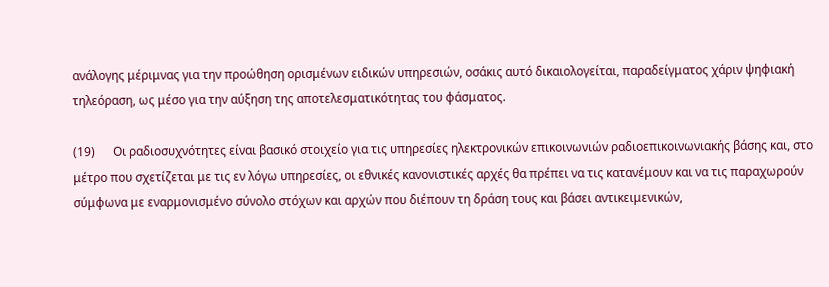ανάλογης μέριμνας για την προώθηση ορισμένων ειδικών υπηρεσιών, οσάκις αυτό δικαιολογείται, παραδείγματος χάριν ψηφιακή τηλεόραση, ως μέσο για την αύξηση της αποτελεσματικότητας του φάσματος.

(19)      Οι ραδιοσυχνότητες είναι βασικό στοιχείο για τις υπηρεσίες ηλεκτρονικών επικοινωνιών ραδιοεπικοινωνιακής βάσης και, στο μέτρο που σχετίζεται με τις εν λόγω υπηρεσίες, οι εθνικές κανονιστικές αρχές θα πρέπει να τις κατανέμουν και να τις παραχωρούν σύμφωνα με εναρμονισμένο σύνολο στόχων και αρχών που διέπουν τη δράση τους και βάσει αντικειμενικών,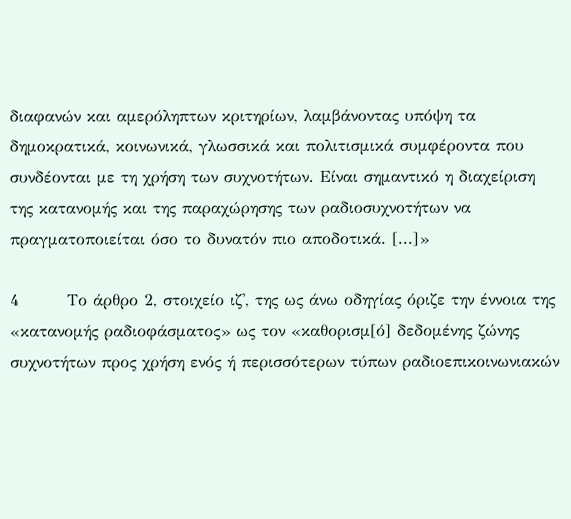διαφανών και αμερόληπτων κριτηρίων, λαμβάνοντας υπόψη τα δημοκρατικά, κοινωνικά, γλωσσικά και πολιτισμικά συμφέροντα που συνδέονται με τη χρήση των συχνοτήτων. Είναι σημαντικό η διαχείριση της κατανομής και της παραχώρησης των ραδιοσυχνοτήτων να πραγματοποιείται όσο το δυνατόν πιο αποδοτικά. [...]»

4        Το άρθρο 2, στοιχείο ιζ', της ως άνω οδηγίας όριζε την έννοια της «κατανομής ραδιοφάσματος» ως τον «καθορισμ[ό] δεδομένης ζώνης συχνοτήτων προς χρήση ενός ή περισσότερων τύπων ραδιοεπικοινωνιακών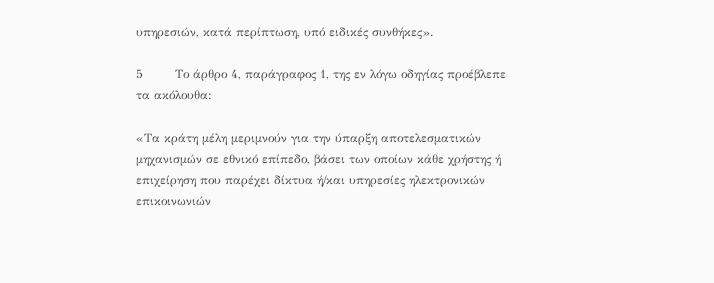υπηρεσιών, κατά περίπτωση, υπό ειδικές συνθήκες».

5        Το άρθρο 4, παράγραφος 1, της εν λόγω οδηγίας προέβλεπε τα ακόλουθα:

«Τα κράτη μέλη μεριμνούν για την ύπαρξη αποτελεσματικών μηχανισμών σε εθνικό επίπεδο, βάσει των οποίων κάθε χρήστης ή επιχείρηση που παρέχει δίκτυα ή/και υπηρεσίες ηλεκτρονικών επικοινωνιών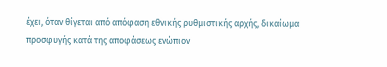έχει, όταν θίγεται από απόφαση εθνικής ρυθμιστικής αρχής, δικαίωμα προσφυγής κατά της αποφάσεως ενώπιον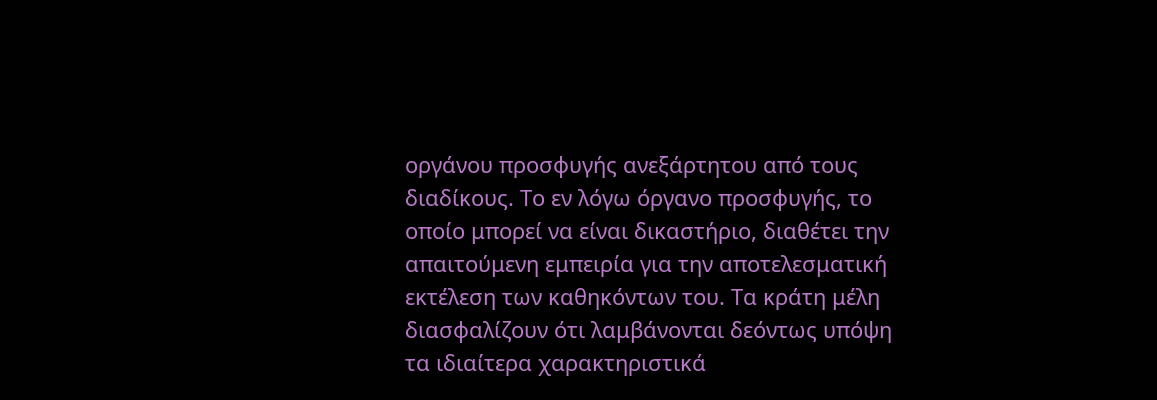οργάνου προσφυγής ανεξάρτητου από τους διαδίκους. Το εν λόγω όργανο προσφυγής, το οποίο μπορεί να είναι δικαστήριο, διαθέτει την απαιτούμενη εμπειρία για την αποτελεσματική εκτέλεση των καθηκόντων του. Τα κράτη μέλη διασφαλίζουν ότι λαμβάνονται δεόντως υπόψη τα ιδιαίτερα χαρακτηριστικά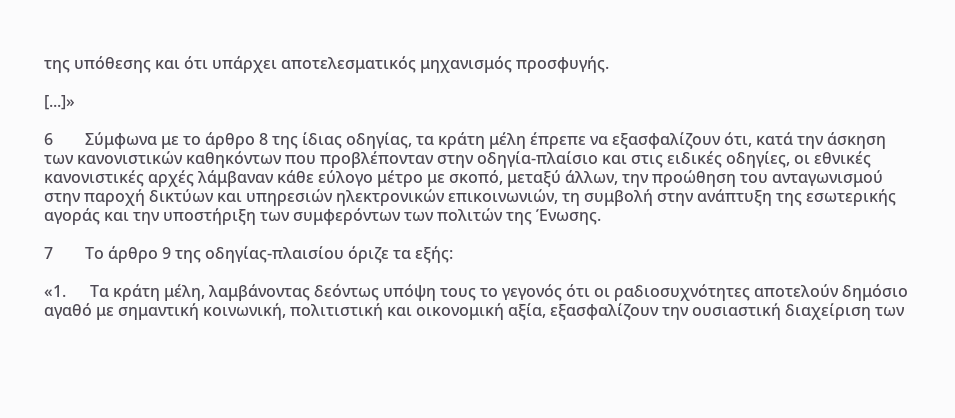της υπόθεσης και ότι υπάρχει αποτελεσματικός μηχανισμός προσφυγής.

[...]»

6        Σύμφωνα με το άρθρο 8 της ίδιας οδηγίας, τα κράτη μέλη έπρεπε να εξασφαλίζουν ότι, κατά την άσκηση των κανονιστικών καθηκόντων που προβλέπονταν στην οδηγία-πλαίσιο και στις ειδικές οδηγίες, οι εθνικές κανονιστικές αρχές λάμβαναν κάθε εύλογο μέτρο με σκοπό, μεταξύ άλλων, την προώθηση του ανταγωνισμού στην παροχή δικτύων και υπηρεσιών ηλεκτρονικών επικοινωνιών, τη συμβολή στην ανάπτυξη της εσωτερικής αγοράς και την υποστήριξη των συμφερόντων των πολιτών της Ένωσης.

7        Το άρθρο 9 της οδηγίας-πλαισίου όριζε τα εξής:

«1.      Τα κράτη μέλη, λαμβάνοντας δεόντως υπόψη τους το γεγονός ότι οι ραδιοσυχνότητες αποτελούν δημόσιο αγαθό με σημαντική κοινωνική, πολιτιστική και οικονομική αξία, εξασφαλίζουν την ουσιαστική διαχείριση των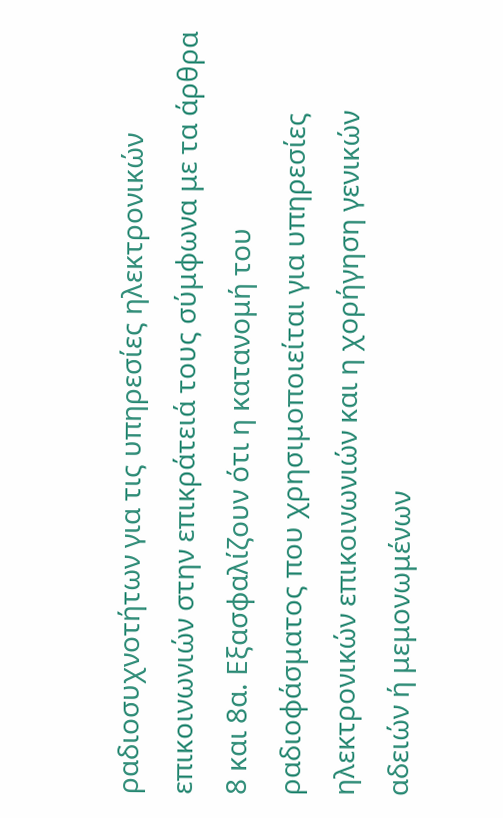ραδιοσυχνοτήτων για τις υπηρεσίες ηλεκτρονικών επικοινωνιών στην επικράτειά τους σύμφωνα με τα άρθρα 8 και 8α. Εξασφαλίζουν ότι η κατανομή του ραδιοφάσματος που χρησιμοποιείται για υπηρεσίες ηλεκτρονικών επικοινωνιών και η χορήγηση γενικών αδειών ή μεμονωμένων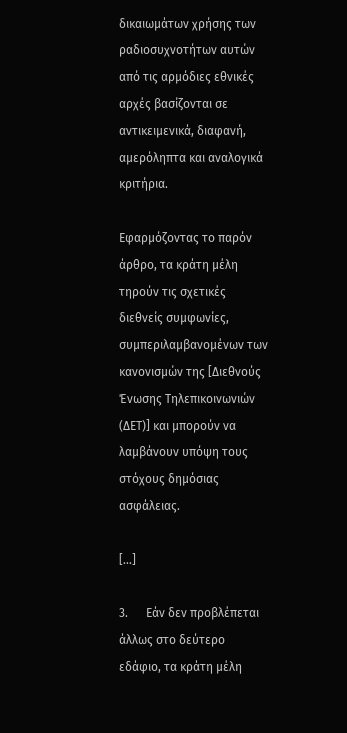δικαιωμάτων χρήσης των ραδιοσυχνοτήτων αυτών από τις αρμόδιες εθνικές αρχές βασίζονται σε αντικειμενικά, διαφανή, αμερόληπτα και αναλογικά κριτήρια.

Εφαρμόζοντας το παρόν άρθρο, τα κράτη μέλη τηρούν τις σχετικές διεθνείς συμφωνίες, συμπεριλαμβανομένων των κανονισμών της [Διεθνούς Ένωσης Τηλεπικοινωνιών (ΔΕΤ)] και μπορούν να λαμβάνουν υπόψη τους στόχους δημόσιας ασφάλειας.

[...]

3.      Εάν δεν προβλέπεται άλλως στο δεύτερο εδάφιο, τα κράτη μέλη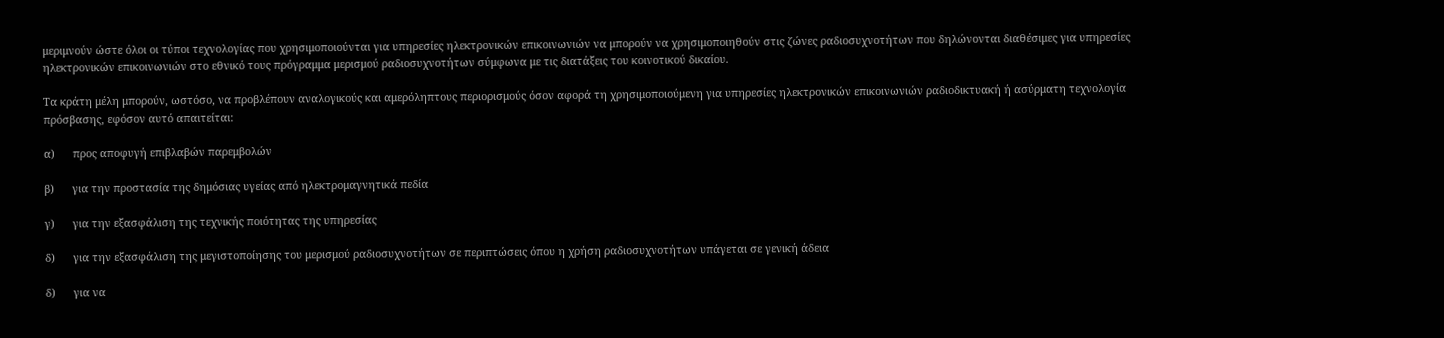μεριμνούν ώστε όλοι οι τύποι τεχνολογίας που χρησιμοποιούνται για υπηρεσίες ηλεκτρονικών επικοινωνιών να μπορούν να χρησιμοποιηθούν στις ζώνες ραδιοσυχνοτήτων που δηλώνονται διαθέσιμες για υπηρεσίες ηλεκτρονικών επικοινωνιών στο εθνικό τους πρόγραμμα μερισμού ραδιοσυχνοτήτων σύμφωνα με τις διατάξεις του κοινοτικού δικαίου.

Τα κράτη μέλη μπορούν, ωστόσο, να προβλέπουν αναλογικούς και αμερόληπτους περιορισμούς όσον αφορά τη χρησιμοποιούμενη για υπηρεσίες ηλεκτρονικών επικοινωνιών ραδιοδικτυακή ή ασύρματη τεχνολογία πρόσβασης, εφόσον αυτό απαιτείται:

α)      προς αποφυγή επιβλαβών παρεμβολών

β)      για την προστασία της δημόσιας υγείας από ηλεκτρομαγνητικά πεδία

γ)      για την εξασφάλιση της τεχνικής ποιότητας της υπηρεσίας

δ)      για την εξασφάλιση της μεγιστοποίησης του μερισμού ραδιοσυχνοτήτων σε περιπτώσεις όπου η χρήση ραδιοσυχνοτήτων υπάγεται σε γενική άδεια

δ)      για να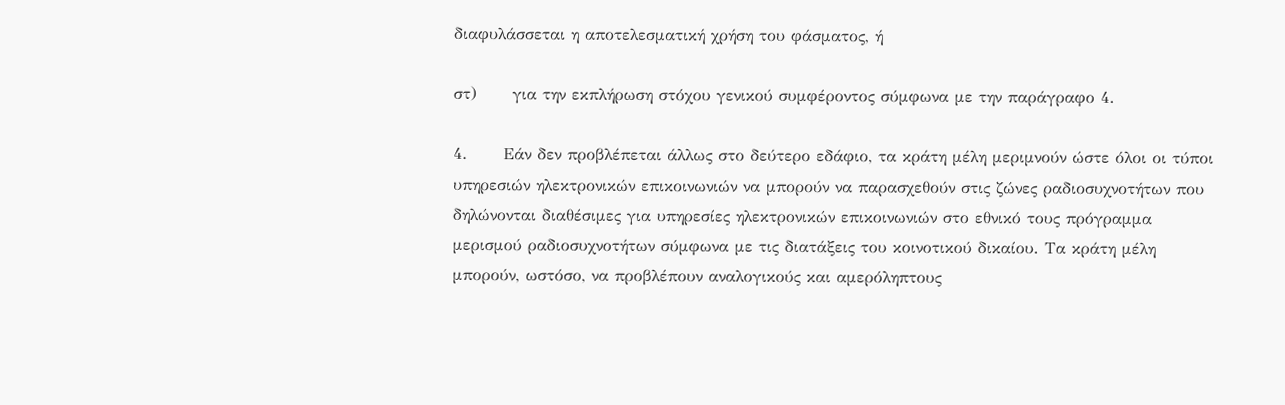διαφυλάσσεται η αποτελεσματική χρήση του φάσματος, ή

στ)      για την εκπλήρωση στόχου γενικού συμφέροντος σύμφωνα με την παράγραφο 4.

4.      Εάν δεν προβλέπεται άλλως στο δεύτερο εδάφιο, τα κράτη μέλη μεριμνούν ώστε όλοι οι τύποι υπηρεσιών ηλεκτρονικών επικοινωνιών να μπορούν να παρασχεθούν στις ζώνες ραδιοσυχνοτήτων που δηλώνονται διαθέσιμες για υπηρεσίες ηλεκτρονικών επικοινωνιών στο εθνικό τους πρόγραμμα μερισμού ραδιοσυχνοτήτων σύμφωνα με τις διατάξεις του κοινοτικού δικαίου. Τα κράτη μέλη μπορούν, ωστόσο, να προβλέπουν αναλογικούς και αμερόληπτους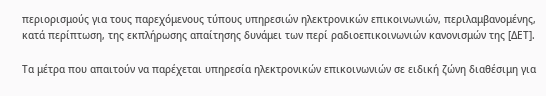περιορισμούς για τους παρεχόμενους τύπους υπηρεσιών ηλεκτρονικών επικοινωνιών, περιλαμβανομένης, κατά περίπτωση, της εκπλήρωσης απαίτησης δυνάμει των περί ραδιοεπικοινωνιών κανονισμών της [ΔΕΤ].

Τα μέτρα που απαιτούν να παρέχεται υπηρεσία ηλεκτρονικών επικοινωνιών σε ειδική ζώνη διαθέσιμη για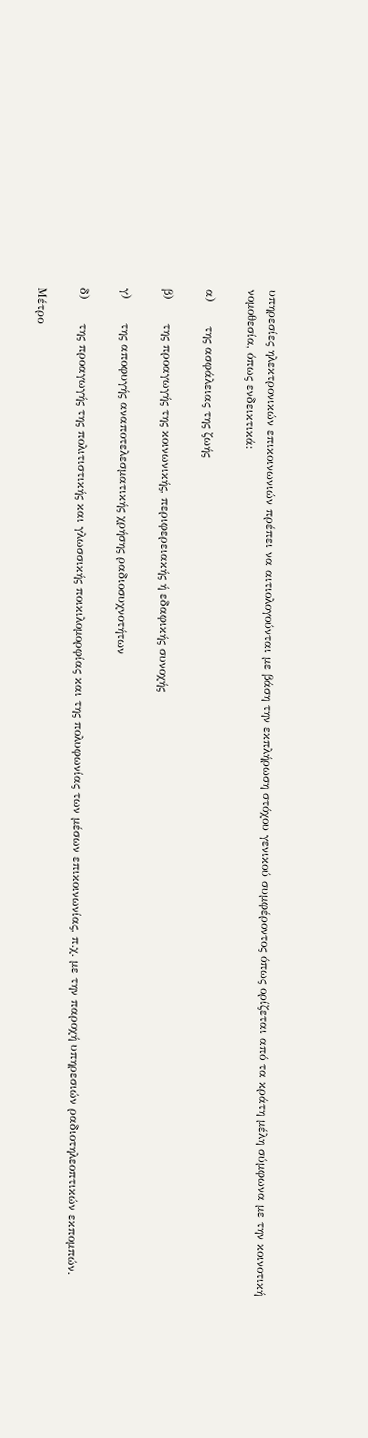υπηρεσίες ηλεκτρονικών επικοινωνιών πρέπει να αιτιολογούνται με βάση την εκπλήρωση στόχου γενικού συμφέροντος όπως ορίζεται από τα κράτη μέλη σύμφωνα με την κοινοτική νομοθεσία, όπως ενδεικτικά:

α)      της ασφάλειας της ζωής

β)      της προαγωγής της κοινωνικής, περιφερειακής ή εδαφικής συνοχής

γ)      της αποφυγής αναποτελεσματικής χρήσης ραδιοσυχνοτήτων

δ)      της προαγωγής της πολιτιστικής και γλωσσικής ποικιλομορφίας και της πολυφωνίας των μέσων επικοινωνίας, π.χ. με την παροχή υπηρεσιών ραδιοτηλεοπτικών εκπομπών.

Μέτρο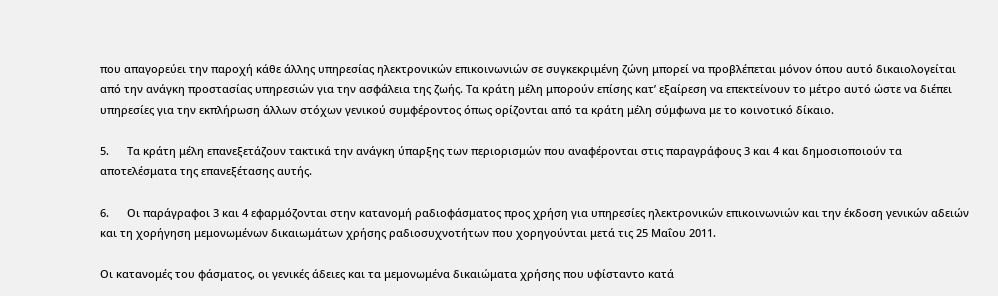που απαγορεύει την παροχή κάθε άλλης υπηρεσίας ηλεκτρονικών επικοινωνιών σε συγκεκριμένη ζώνη μπορεί να προβλέπεται μόνον όπου αυτό δικαιολογείται από την ανάγκη προστασίας υπηρεσιών για την ασφάλεια της ζωής. Τα κράτη μέλη μπορούν επίσης κατ’ εξαίρεση να επεκτείνουν το μέτρο αυτό ώστε να διέπει υπηρεσίες για την εκπλήρωση άλλων στόχων γενικού συμφέροντος όπως ορίζονται από τα κράτη μέλη σύμφωνα με το κοινοτικό δίκαιο.

5.      Τα κράτη μέλη επανεξετάζουν τακτικά την ανάγκη ύπαρξης των περιορισμών που αναφέρονται στις παραγράφους 3 και 4 και δημοσιοποιούν τα αποτελέσματα της επανεξέτασης αυτής.

6.      Οι παράγραφοι 3 και 4 εφαρμόζονται στην κατανομή ραδιοφάσματος προς χρήση για υπηρεσίες ηλεκτρονικών επικοινωνιών και την έκδοση γενικών αδειών και τη χορήγηση μεμονωμένων δικαιωμάτων χρήσης ραδιοσυχνοτήτων που χορηγούνται μετά τις 25 Μαΐου 2011.

Οι κατανομές του φάσματος, οι γενικές άδειες και τα μεμονωμένα δικαιώματα χρήσης που υφίσταντο κατά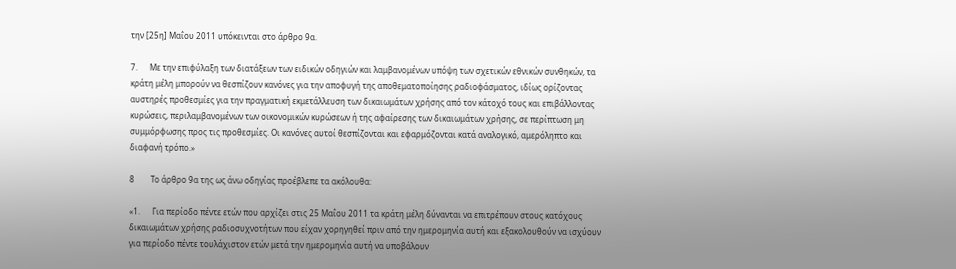την [25η] Μαΐου 2011 υπόκεινται στο άρθρο 9α.

7.      Με την επιφύλαξη των διατάξεων των ειδικών οδηγιών και λαμβανομένων υπόψη των σχετικών εθνικών συνθηκών, τα κράτη μέλη μπορούν να θεσπίζουν κανόνες για την αποφυγή της αποθεματοποίησης ραδιοφάσματος, ιδίως ορίζοντας αυστηρές προθεσμίες για την πραγματική εκμετάλλευση των δικαιωμάτων χρήσης από τον κάτοχό τους και επιβάλλοντας κυρώσεις, περιλαμβανομένων των οικονομικών κυρώσεων ή της αφαίρεσης των δικαιωμάτων χρήσης, σε περίπτωση μη συμμόρφωσης προς τις προθεσμίες. Οι κανόνες αυτοί θεσπίζονται και εφαρμόζονται κατά αναλογικό, αμερόληπτο και διαφανή τρόπο.»

8        Το άρθρο 9α της ως άνω οδηγίας προέβλεπε τα ακόλουθα:

«1.      Για περίοδο πέντε ετών που αρχίζει στις 25 Μαΐου 2011 τα κράτη μέλη δύνανται να επιτρέπουν στους κατόχους δικαιωμάτων χρήσης ραδιοσυχνοτήτων που είχαν χορηγηθεί πριν από την ημερομηνία αυτή και εξακολουθούν να ισχύουν για περίοδο πέντε τουλάχιστον ετών μετά την ημερομηνία αυτή να υποβάλουν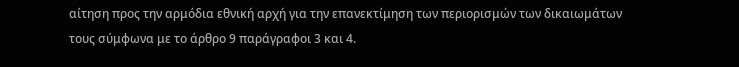αίτηση προς την αρμόδια εθνική αρχή για την επανεκτίμηση των περιορισμών των δικαιωμάτων τους σύμφωνα με το άρθρο 9 παράγραφοι 3 και 4.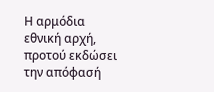Η αρμόδια εθνική αρχή, προτού εκδώσει την απόφασή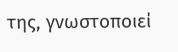της, γνωστοποιεί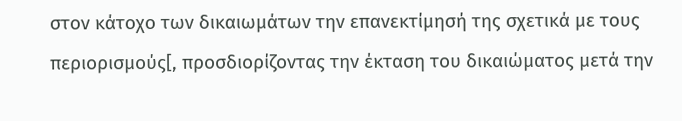στον κάτοχο των δικαιωμάτων την επανεκτίμησή της σχετικά με τους περιορισμούς[, προσδιορίζοντας την έκταση του δικαιώματος μετά την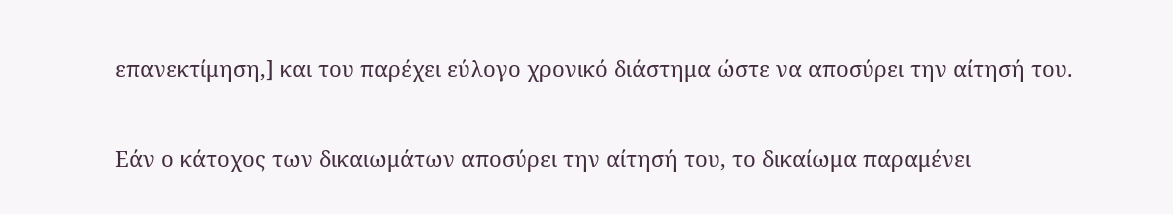επανεκτίμηση,] και του παρέχει εύλογο χρονικό διάστημα ώστε να αποσύρει την αίτησή του.

Εάν ο κάτοχος των δικαιωμάτων αποσύρει την αίτησή του, το δικαίωμα παραμένει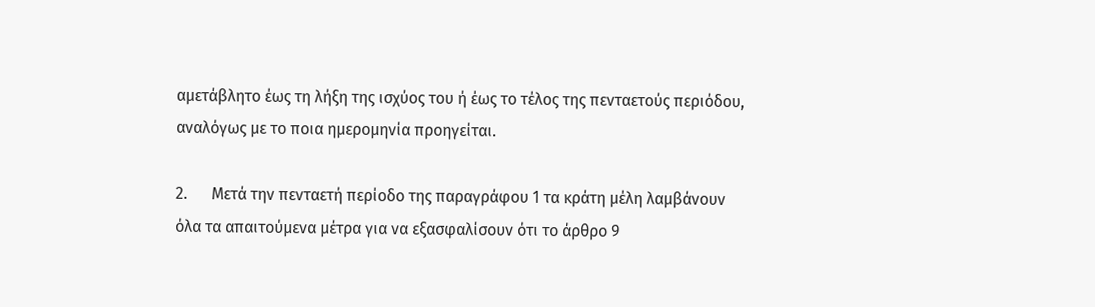αμετάβλητο έως τη λήξη της ισχύος του ή έως το τέλος της πενταετούς περιόδου, αναλόγως με το ποια ημερομηνία προηγείται.

2.      Μετά την πενταετή περίοδο της παραγράφου 1 τα κράτη μέλη λαμβάνουν όλα τα απαιτούμενα μέτρα για να εξασφαλίσουν ότι το άρθρο 9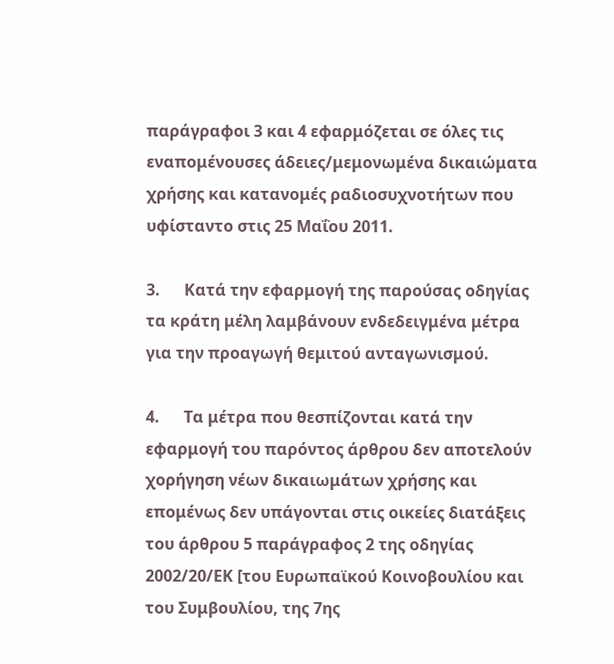παράγραφοι 3 και 4 εφαρμόζεται σε όλες τις εναπομένουσες άδειες/μεμονωμένα δικαιώματα χρήσης και κατανομές ραδιοσυχνοτήτων που υφίσταντο στις 25 Μαΐου 2011.

3.      Κατά την εφαρμογή της παρούσας οδηγίας τα κράτη μέλη λαμβάνουν ενδεδειγμένα μέτρα για την προαγωγή θεμιτού ανταγωνισμού.

4.      Τα μέτρα που θεσπίζονται κατά την εφαρμογή του παρόντος άρθρου δεν αποτελούν χορήγηση νέων δικαιωμάτων χρήσης και επομένως δεν υπάγονται στις οικείες διατάξεις του άρθρου 5 παράγραφος 2 της οδηγίας 2002/20/ΕΚ [του Ευρωπαϊκού Κοινοβουλίου και του Συμβουλίου, της 7ης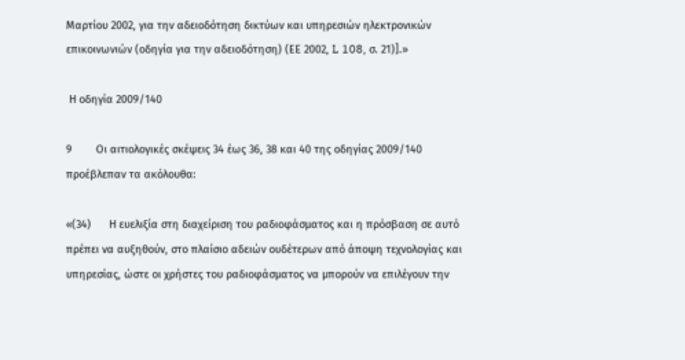Μαρτίου 2002, για την αδειοδότηση δικτύων και υπηρεσιών ηλεκτρονικών επικοινωνιών (οδηγία για την αδειοδότηση) (ΕΕ 2002, L 108, σ. 21)].»

 Η οδηγία 2009/140

9        Οι αιτιολογικές σκέψεις 34 έως 36, 38 και 40 της οδηγίας 2009/140 προέβλεπαν τα ακόλουθα:

«(34)      Η ευελιξία στη διαχείριση του ραδιοφάσματος και η πρόσβαση σε αυτό πρέπει να αυξηθούν, στο πλαίσιο αδειών ουδέτερων από άποψη τεχνολογίας και υπηρεσίας, ώστε οι χρήστες του ραδιοφάσματος να μπορούν να επιλέγουν την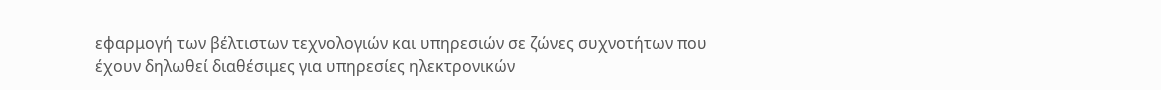εφαρμογή των βέλτιστων τεχνολογιών και υπηρεσιών σε ζώνες συχνοτήτων που έχουν δηλωθεί διαθέσιμες για υπηρεσίες ηλεκτρονικών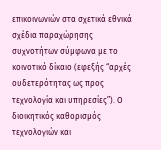επικοινωνιών στα σχετικά εθνικά σχέδια παραχώρησης συχνοτήτων σύμφωνα με το κοινοτικό δίκαιο (εφεξής “αρχές ουδετερότητας ως προς τεχνολογία και υπηρεσίες”). Ο διοικητικός καθορισμός τεχνολογιών και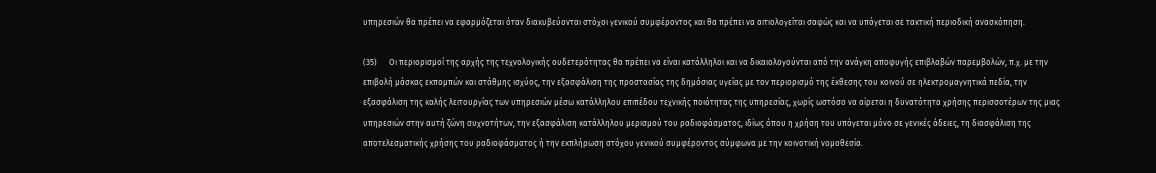υπηρεσιών θα πρέπει να εφαρμόζεται όταν διακυβεύονται στόχοι γενικού συμφέροντος και θα πρέπει να αιτιολογείται σαφώς και να υπάγεται σε τακτική περιοδική ανασκόπηση.

(35)      Οι περιορισμοί της αρχής της τεχνολογικής ουδετερότητας θα πρέπει να είναι κατάλληλοι και να δικαιολογούνται από την ανάγκη αποφυγής επιβλαβών παρεμβολών, π.χ. με την επιβολή μάσκας εκπομπών και στάθμης ισχύος, την εξασφάλιση της προστασίας της δημόσιας υγείας με τον περιορισμό της έκθεσης του κοινού σε ηλεκτρομαγνητικά πεδία, την εξασφάλιση της καλής λειτουργίας των υπηρεσιών μέσω κατάλληλου επιπέδου τεχνικής ποιότητας της υπηρεσίας, χωρίς ωστόσο να αίρεται η δυνατότητα χρήσης περισσοτέρων της μιας υπηρεσιών στην αυτή ζώνη συχνοτήτων, την εξασφάλιση κατάλληλου μερισμού του ραδιοφάσματος, ιδίως όπου η χρήση του υπάγεται μόνο σε γενικές άδειες, τη διασφάλιση της αποτελεσματικής χρήσης του ραδιοφάσματος ή την εκπλήρωση στόχου γενικού συμφέροντος σύμφωνα με την κοινοτική νομοθεσία.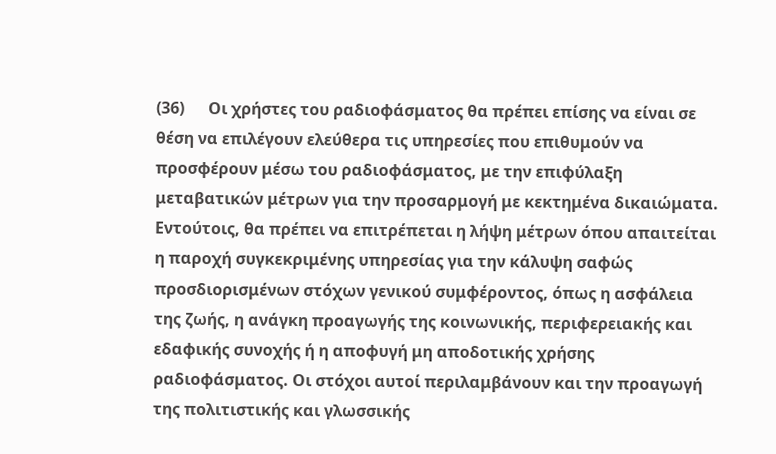(36)      Οι χρήστες του ραδιοφάσματος θα πρέπει επίσης να είναι σε θέση να επιλέγουν ελεύθερα τις υπηρεσίες που επιθυμούν να προσφέρουν μέσω του ραδιοφάσματος, με την επιφύλαξη μεταβατικών μέτρων για την προσαρμογή με κεκτημένα δικαιώματα. Εντούτοις, θα πρέπει να επιτρέπεται η λήψη μέτρων όπου απαιτείται η παροχή συγκεκριμένης υπηρεσίας για την κάλυψη σαφώς προσδιορισμένων στόχων γενικού συμφέροντος, όπως η ασφάλεια της ζωής, η ανάγκη προαγωγής της κοινωνικής, περιφερειακής και εδαφικής συνοχής ή η αποφυγή μη αποδοτικής χρήσης ραδιοφάσματος. Οι στόχοι αυτοί περιλαμβάνουν και την προαγωγή της πολιτιστικής και γλωσσικής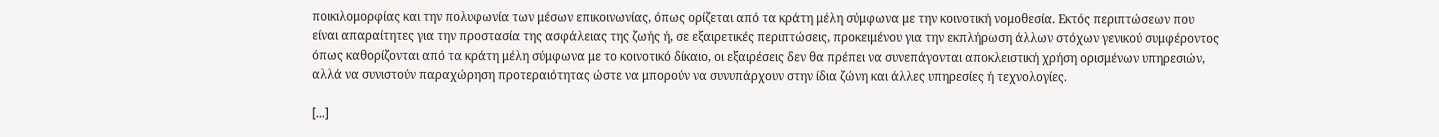ποικιλομορφίας και την πολυφωνία των μέσων επικοινωνίας, όπως ορίζεται από τα κράτη μέλη σύμφωνα με την κοινοτική νομοθεσία. Εκτός περιπτώσεων που είναι απαραίτητες για την προστασία της ασφάλειας της ζωής ή, σε εξαιρετικές περιπτώσεις, προκειμένου για την εκπλήρωση άλλων στόχων γενικού συμφέροντος όπως καθορίζονται από τα κράτη μέλη σύμφωνα με το κοινοτικό δίκαιο, οι εξαιρέσεις δεν θα πρέπει να συνεπάγονται αποκλειστική χρήση ορισμένων υπηρεσιών, αλλά να συνιστούν παραχώρηση προτεραιότητας ώστε να μπορούν να συνυπάρχουν στην ίδια ζώνη και άλλες υπηρεσίες ή τεχνολογίες.

[...]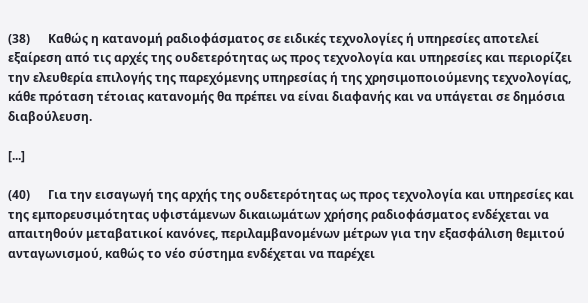(38)      Καθώς η κατανομή ραδιοφάσματος σε ειδικές τεχνολογίες ή υπηρεσίες αποτελεί εξαίρεση από τις αρχές της ουδετερότητας ως προς τεχνολογία και υπηρεσίες και περιορίζει την ελευθερία επιλογής της παρεχόμενης υπηρεσίας ή της χρησιμοποιούμενης τεχνολογίας, κάθε πρόταση τέτοιας κατανομής θα πρέπει να είναι διαφανής και να υπάγεται σε δημόσια διαβούλευση.

[...]

(40)      Για την εισαγωγή της αρχής της ουδετερότητας ως προς τεχνολογία και υπηρεσίες και της εμπορευσιμότητας υφιστάμενων δικαιωμάτων χρήσης ραδιοφάσματος ενδέχεται να απαιτηθούν μεταβατικοί κανόνες, περιλαμβανομένων μέτρων για την εξασφάλιση θεμιτού ανταγωνισμού, καθώς το νέο σύστημα ενδέχεται να παρέχει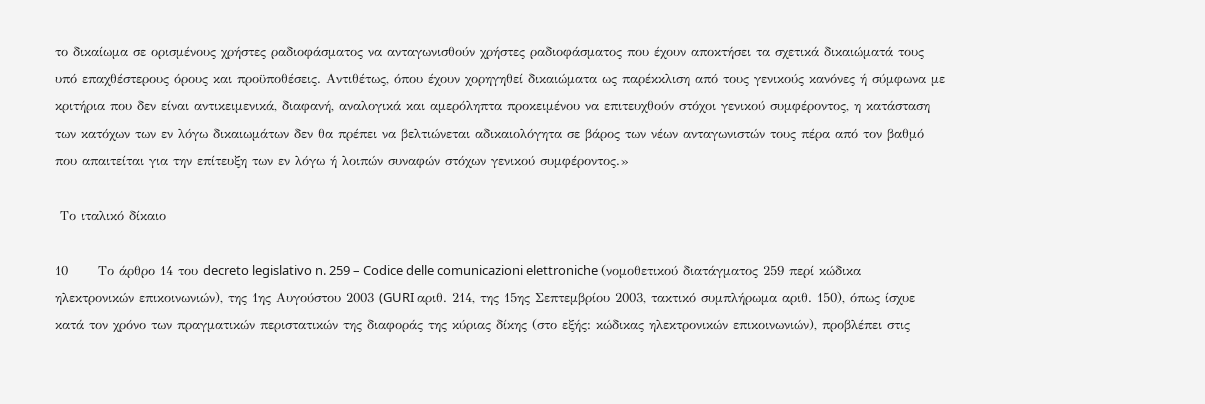το δικαίωμα σε ορισμένους χρήστες ραδιοφάσματος να ανταγωνισθούν χρήστες ραδιοφάσματος που έχουν αποκτήσει τα σχετικά δικαιώματά τους υπό επαχθέστερους όρους και προϋποθέσεις. Αντιθέτως, όπου έχουν χορηγηθεί δικαιώματα ως παρέκκλιση από τους γενικούς κανόνες ή σύμφωνα με κριτήρια που δεν είναι αντικειμενικά, διαφανή, αναλογικά και αμερόληπτα προκειμένου να επιτευχθούν στόχοι γενικού συμφέροντος, η κατάσταση των κατόχων των εν λόγω δικαιωμάτων δεν θα πρέπει να βελτιώνεται αδικαιολόγητα σε βάρος των νέων ανταγωνιστών τους πέρα από τον βαθμό που απαιτείται για την επίτευξη των εν λόγω ή λοιπών συναφών στόχων γενικού συμφέροντος.»

 Το ιταλικό δίκαιο

10      Το άρθρο 14 του decreto legislativo n. 259 – Codice delle comunicazioni elettroniche (νομοθετικού διατάγματος 259 περί κώδικα ηλεκτρονικών επικοινωνιών), της 1ης Αυγούστου 2003 (GURI αριθ. 214, της 15ης Σεπτεμβρίου 2003, τακτικό συμπλήρωμα αριθ. 150), όπως ίσχυε κατά τον χρόνο των πραγματικών περιστατικών της διαφοράς της κύριας δίκης (στο εξής: κώδικας ηλεκτρονικών επικοινωνιών), προβλέπει στις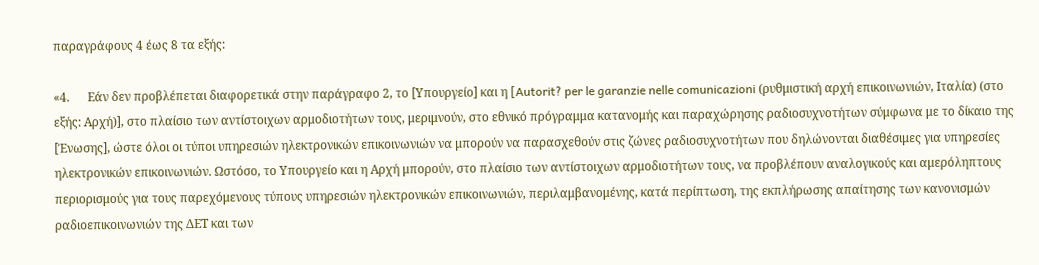παραγράφους 4 έως 8 τα εξής:

«4.      Εάν δεν προβλέπεται διαφορετικά στην παράγραφο 2, το [Υπουργείο] και η [Autorit? per le garanzie nelle comunicazioni (ρυθμιστική αρχή επικοινωνιών, Ιταλία) (στο εξής: Αρχή)], στο πλαίσιο των αντίστοιχων αρμοδιοτήτων τους, μεριμνούν, στο εθνικό πρόγραμμα κατανομής και παραχώρησης ραδιοσυχνοτήτων σύμφωνα με το δίκαιο της [Ένωσης], ώστε όλοι οι τύποι υπηρεσιών ηλεκτρονικών επικοινωνιών να μπορούν να παρασχεθούν στις ζώνες ραδιοσυχνοτήτων που δηλώνονται διαθέσιμες για υπηρεσίες ηλεκτρονικών επικοινωνιών. Ωστόσο, το Υπουργείο και η Αρχή μπορούν, στο πλαίσιο των αντίστοιχων αρμοδιοτήτων τους, να προβλέπουν αναλογικούς και αμερόληπτους περιορισμούς για τους παρεχόμενους τύπους υπηρεσιών ηλεκτρονικών επικοινωνιών, περιλαμβανομένης, κατά περίπτωση, της εκπλήρωσης απαίτησης των κανονισμών ραδιοεπικοινωνιών της ΔΕΤ και των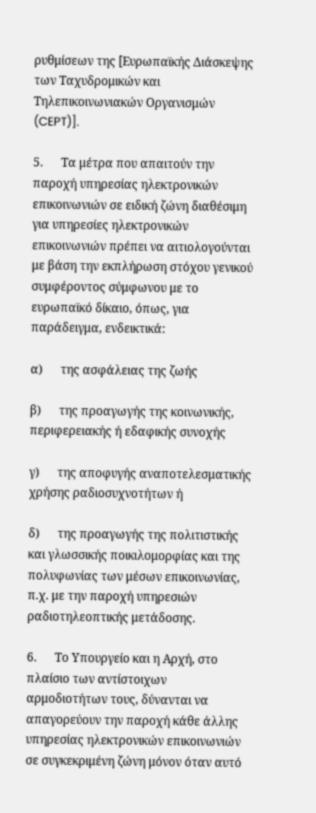ρυθμίσεων της [Ευρωπαϊκής Διάσκεψης των Ταχυδρομικών και Τηλεπικοινωνιακών Οργανισμών (CEPT)].

5.      Τα μέτρα που απαιτούν την παροχή υπηρεσίας ηλεκτρονικών επικοινωνιών σε ειδική ζώνη διαθέσιμη για υπηρεσίες ηλεκτρονικών επικοινωνιών πρέπει να αιτιολογούνται με βάση την εκπλήρωση στόχου γενικού συμφέροντος σύμφωνου με το ευρωπαϊκό δίκαιο, όπως, για παράδειγμα, ενδεικτικά:

α)      της ασφάλειας της ζωής

β)      της προαγωγής της κοινωνικής, περιφερειακής ή εδαφικής συνοχής

γ)      της αποφυγής αναποτελεσματικής χρήσης ραδιοσυχνοτήτων ή

δ)      της προαγωγής της πολιτιστικής και γλωσσικής ποικιλομορφίας και της πολυφωνίας των μέσων επικοινωνίας, π.χ. με την παροχή υπηρεσιών ραδιοτηλεοπτικής μετάδοσης.

6.      Το Υπουργείο και η Αρχή, στο πλαίσιο των αντίστοιχων αρμοδιοτήτων τους, δύνανται να απαγορεύουν την παροχή κάθε άλλης υπηρεσίας ηλεκτρονικών επικοινωνιών σε συγκεκριμένη ζώνη μόνον όταν αυτό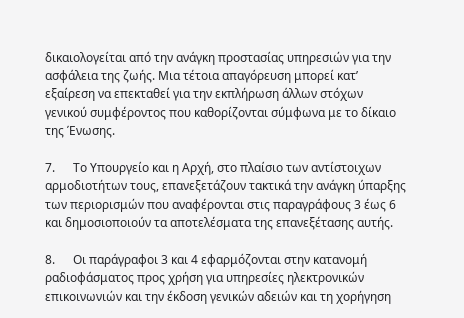δικαιολογείται από την ανάγκη προστασίας υπηρεσιών για την ασφάλεια της ζωής. Μια τέτοια απαγόρευση μπορεί κατ’ εξαίρεση να επεκταθεί για την εκπλήρωση άλλων στόχων γενικού συμφέροντος που καθορίζονται σύμφωνα με το δίκαιο της Ένωσης.

7.      Το Υπουργείο και η Αρχή, στο πλαίσιο των αντίστοιχων αρμοδιοτήτων τους, επανεξετάζουν τακτικά την ανάγκη ύπαρξης των περιορισμών που αναφέρονται στις παραγράφους 3 έως 6 και δημοσιοποιούν τα αποτελέσματα της επανεξέτασης αυτής.

8.      Οι παράγραφοι 3 και 4 εφαρμόζονται στην κατανομή ραδιοφάσματος προς χρήση για υπηρεσίες ηλεκτρονικών επικοινωνιών και την έκδοση γενικών αδειών και τη χορήγηση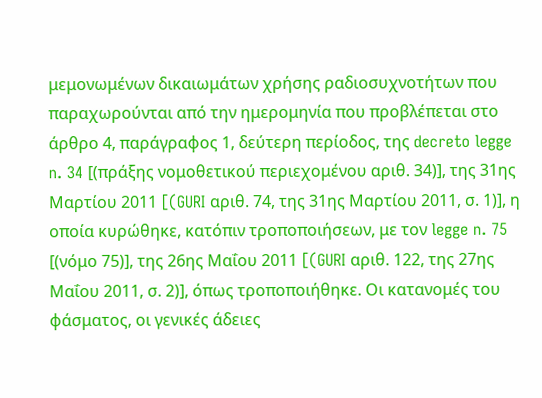μεμονωμένων δικαιωμάτων χρήσης ραδιοσυχνοτήτων που παραχωρούνται από την ημερομηνία που προβλέπεται στο άρθρο 4, παράγραφος 1, δεύτερη περίοδος, της decreto legge n. 34 [(πράξης νομοθετικού περιεχομένου αριθ. 34)], της 31ης Μαρτίου 2011 [(GURI αριθ. 74, της 31ης Μαρτίου 2011, σ. 1)], η οποία κυρώθηκε, κατόπιν τροποποιήσεων, με τον legge n. 75 [(νόμο 75)], της 26ης Μαΐου 2011 [(GURI αριθ. 122, της 27ης Μαΐου 2011, σ. 2)], όπως τροποποιήθηκε. Οι κατανομές του φάσματος, οι γενικές άδειες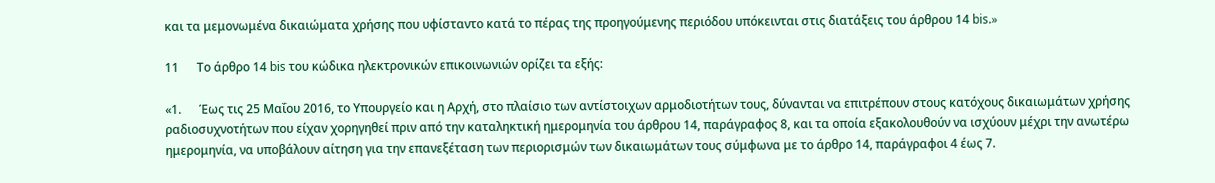και τα μεμονωμένα δικαιώματα χρήσης που υφίσταντο κατά το πέρας της προηγούμενης περιόδου υπόκεινται στις διατάξεις του άρθρου 14 bis.»

11      Το άρθρο 14 bis του κώδικα ηλεκτρονικών επικοινωνιών ορίζει τα εξής:

«1.      Έως τις 25 Μαΐου 2016, το Υπουργείο και η Αρχή, στο πλαίσιο των αντίστοιχων αρμοδιοτήτων τους, δύνανται να επιτρέπουν στους κατόχους δικαιωμάτων χρήσης ραδιοσυχνοτήτων που είχαν χορηγηθεί πριν από την καταληκτική ημερομηνία του άρθρου 14, παράγραφος 8, και τα οποία εξακολουθούν να ισχύουν μέχρι την ανωτέρω ημερομηνία, να υποβάλουν αίτηση για την επανεξέταση των περιορισμών των δικαιωμάτων τους σύμφωνα με το άρθρο 14, παράγραφοι 4 έως 7.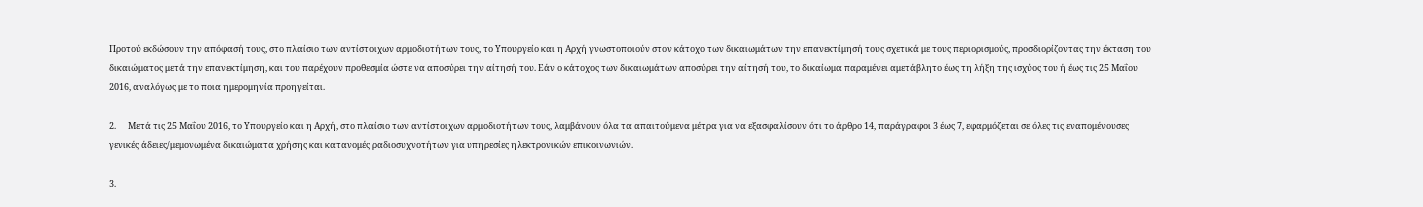Προτού εκδώσουν την απόφασή τους, στο πλαίσιο των αντίστοιχων αρμοδιοτήτων τους, το Υπουργείο και η Αρχή γνωστοποιούν στον κάτοχο των δικαιωμάτων την επανεκτίμησή τους σχετικά με τους περιορισμούς, προσδιορίζοντας την έκταση του δικαιώματος μετά την επανεκτίμηση, και του παρέχουν προθεσμία ώστε να αποσύρει την αίτησή του. Εάν ο κάτοχος των δικαιωμάτων αποσύρει την αίτησή του, το δικαίωμα παραμένει αμετάβλητο έως τη λήξη της ισχύος του ή έως τις 25 Μαΐου 2016, αναλόγως με το ποια ημερομηνία προηγείται.

2.      Μετά τις 25 Μαΐου 2016, το Υπουργείο και η Αρχή, στο πλαίσιο των αντίστοιχων αρμοδιοτήτων τους, λαμβάνουν όλα τα απαιτούμενα μέτρα για να εξασφαλίσουν ότι το άρθρο 14, παράγραφοι 3 έως 7, εφαρμόζεται σε όλες τις εναπομένουσες γενικές άδειες/μεμονωμένα δικαιώματα χρήσης και κατανομές ραδιοσυχνοτήτων για υπηρεσίες ηλεκτρονικών επικοινωνιών.

3.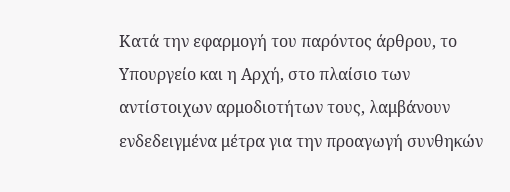Κατά την εφαρμογή του παρόντος άρθρου, το Υπουργείο και η Αρχή, στο πλαίσιο των αντίστοιχων αρμοδιοτήτων τους, λαμβάνουν ενδεδειγμένα μέτρα για την προαγωγή συνθηκών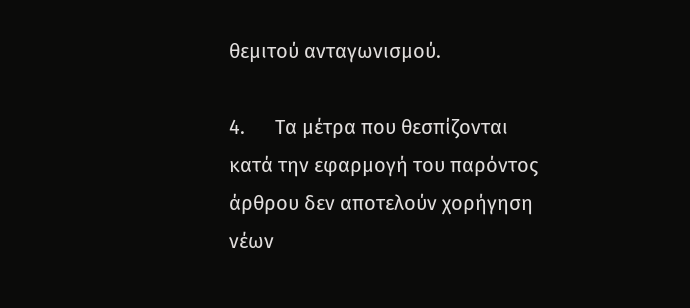θεμιτού ανταγωνισμού.

4.      Τα μέτρα που θεσπίζονται κατά την εφαρμογή του παρόντος άρθρου δεν αποτελούν χορήγηση νέων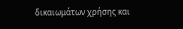δικαιωμάτων χρήσης και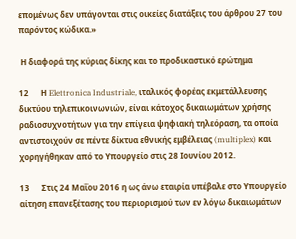επομένως δεν υπάγονται στις οικείες διατάξεις του άρθρου 27 του παρόντος κώδικα.»

 Η διαφορά της κύριας δίκης και το προδικαστικό ερώτημα

12      Η Elettronica Industriale, ιταλικός φορέας εκμετάλλευσης δικτύου τηλεπικοινωνιών, είναι κάτοχος δικαιωμάτων χρήσης ραδιοσυχνοτήτων για την επίγεια ψηφιακή τηλεόραση, τα οποία αντιστοιχούν σε πέντε δίκτυα εθνικής εμβέλειας (multiplex) και χορηγήθηκαν από το Υπουργείο στις 28 Ιουνίου 2012.

13      Στις 24 Μαΐου 2016 η ως άνω εταιρία υπέβαλε στο Υπουργείο αίτηση επανεξέτασης του περιορισμού των εν λόγω δικαιωμάτων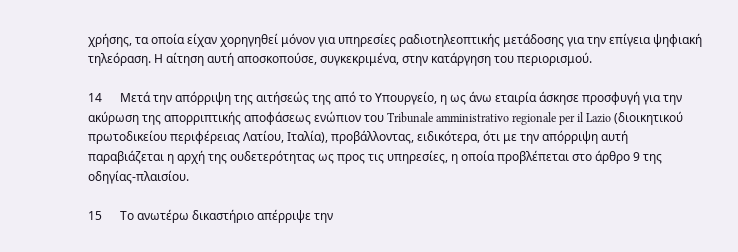χρήσης, τα οποία είχαν χορηγηθεί μόνον για υπηρεσίες ραδιοτηλεοπτικής μετάδοσης για την επίγεια ψηφιακή τηλεόραση. Η αίτηση αυτή αποσκοπούσε, συγκεκριμένα, στην κατάργηση του περιορισμού.

14      Μετά την απόρριψη της αιτήσεώς της από το Υπουργείο, η ως άνω εταιρία άσκησε προσφυγή για την ακύρωση της απορριπτικής αποφάσεως ενώπιον του Tribunale amministrativo regionale per il Lazio (διοικητικού πρωτοδικείου περιφέρειας Λατίου, Ιταλία), προβάλλοντας, ειδικότερα, ότι με την απόρριψη αυτή παραβιάζεται η αρχή της ουδετερότητας ως προς τις υπηρεσίες, η οποία προβλέπεται στο άρθρο 9 της οδηγίας-πλαισίου.

15      Το ανωτέρω δικαστήριο απέρριψε την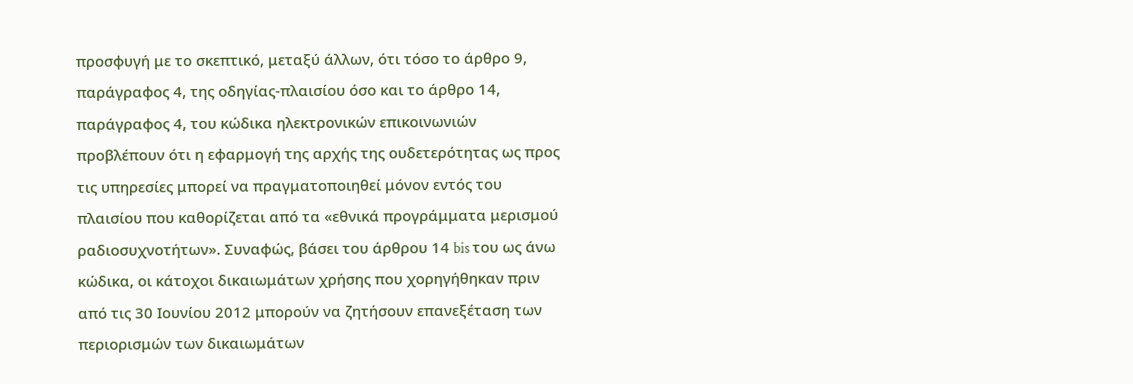προσφυγή με το σκεπτικό, μεταξύ άλλων, ότι τόσο το άρθρο 9, παράγραφος 4, της οδηγίας-πλαισίου όσο και το άρθρο 14, παράγραφος 4, του κώδικα ηλεκτρονικών επικοινωνιών προβλέπουν ότι η εφαρμογή της αρχής της ουδετερότητας ως προς τις υπηρεσίες μπορεί να πραγματοποιηθεί μόνον εντός του πλαισίου που καθορίζεται από τα «εθνικά προγράμματα μερισμού ραδιοσυχνοτήτων». Συναφώς, βάσει του άρθρου 14 bis του ως άνω κώδικα, οι κάτοχοι δικαιωμάτων χρήσης που χορηγήθηκαν πριν από τις 30 Ιουνίου 2012 μπορούν να ζητήσουν επανεξέταση των περιορισμών των δικαιωμάτων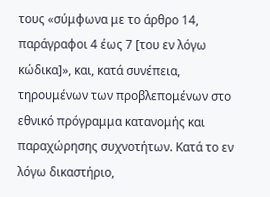τους «σύμφωνα με το άρθρο 14, παράγραφοι 4 έως 7 [του εν λόγω κώδικα]», και, κατά συνέπεια, τηρουμένων των προβλεπομένων στο εθνικό πρόγραμμα κατανομής και παραχώρησης συχνοτήτων. Κατά το εν λόγω δικαστήριο,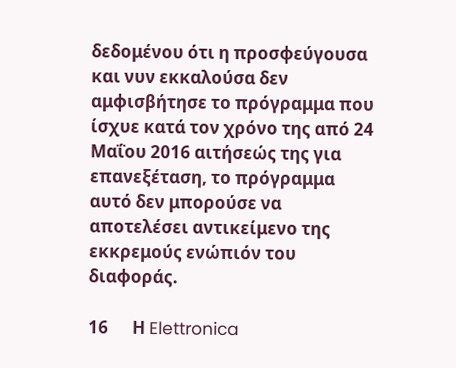δεδομένου ότι η προσφεύγουσα και νυν εκκαλούσα δεν αμφισβήτησε το πρόγραμμα που ίσχυε κατά τον χρόνο της από 24 Μαΐου 2016 αιτήσεώς της για επανεξέταση, το πρόγραμμα αυτό δεν μπορούσε να αποτελέσει αντικείμενο της εκκρεμούς ενώπιόν του διαφοράς.

16      Η Elettronica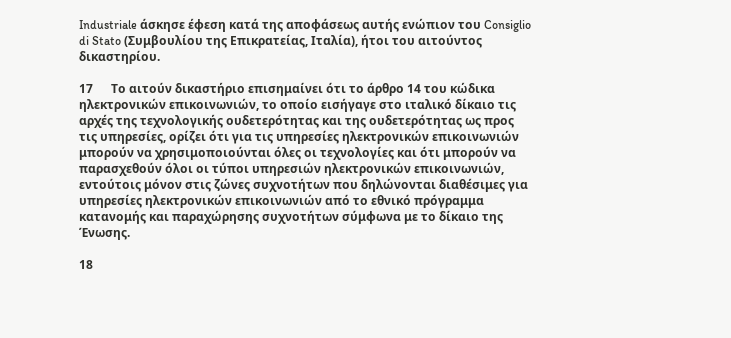Industriale άσκησε έφεση κατά της αποφάσεως αυτής ενώπιον του Consiglio di Stato (Συμβουλίου της Επικρατείας, Ιταλία), ήτοι του αιτούντος δικαστηρίου.

17      Το αιτούν δικαστήριο επισημαίνει ότι το άρθρο 14 του κώδικα ηλεκτρονικών επικοινωνιών, το οποίο εισήγαγε στο ιταλικό δίκαιο τις αρχές της τεχνολογικής ουδετερότητας και της ουδετερότητας ως προς τις υπηρεσίες, ορίζει ότι για τις υπηρεσίες ηλεκτρονικών επικοινωνιών μπορούν να χρησιμοποιούνται όλες οι τεχνολογίες και ότι μπορούν να παρασχεθούν όλοι οι τύποι υπηρεσιών ηλεκτρονικών επικοινωνιών, εντούτοις μόνον στις ζώνες συχνοτήτων που δηλώνονται διαθέσιμες για υπηρεσίες ηλεκτρονικών επικοινωνιών από το εθνικό πρόγραμμα κατανομής και παραχώρησης συχνοτήτων σύμφωνα με το δίκαιο της Ένωσης.

18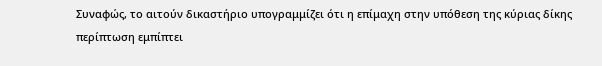Συναφώς, το αιτούν δικαστήριο υπογραμμίζει ότι η επίμαχη στην υπόθεση της κύριας δίκης περίπτωση εμπίπτει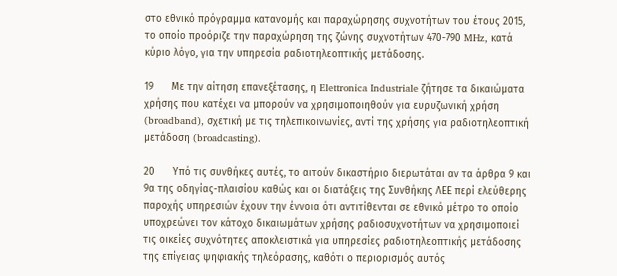στο εθνικό πρόγραμμα κατανομής και παραχώρησης συχνοτήτων του έτους 2015, το οποίο προόριζε την παραχώρηση της ζώνης συχνοτήτων 470-790 MHz, κατά κύριο λόγο, για την υπηρεσία ραδιοτηλεοπτικής μετάδοσης.

19      Με την αίτηση επανεξέτασης, η Elettronica Industriale ζήτησε τα δικαιώματα χρήσης που κατέχει να μπορούν να χρησιμοποιηθούν για ευρυζωνική χρήση (broadband), σχετική με τις τηλεπικοινωνίες, αντί της χρήσης για ραδιοτηλεοπτική μετάδοση (broadcasting).

20      Υπό τις συνθήκες αυτές, το αιτούν δικαστήριο διερωτάται αν τα άρθρα 9 και 9α της οδηγίας-πλαισίου καθώς και οι διατάξεις της Συνθήκης ΛΕΕ περί ελεύθερης παροχής υπηρεσιών έχουν την έννοια ότι αντιτίθενται σε εθνικό μέτρο το οποίο υποχρεώνει τον κάτοχο δικαιωμάτων χρήσης ραδιοσυχνοτήτων να χρησιμοποιεί τις οικείες συχνότητες αποκλειστικά για υπηρεσίες ραδιοτηλεοπτικής μετάδοσης της επίγειας ψηφιακής τηλεόρασης, καθότι ο περιορισμός αυτός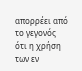απορρέει από το γεγονός ότι η χρήση των εν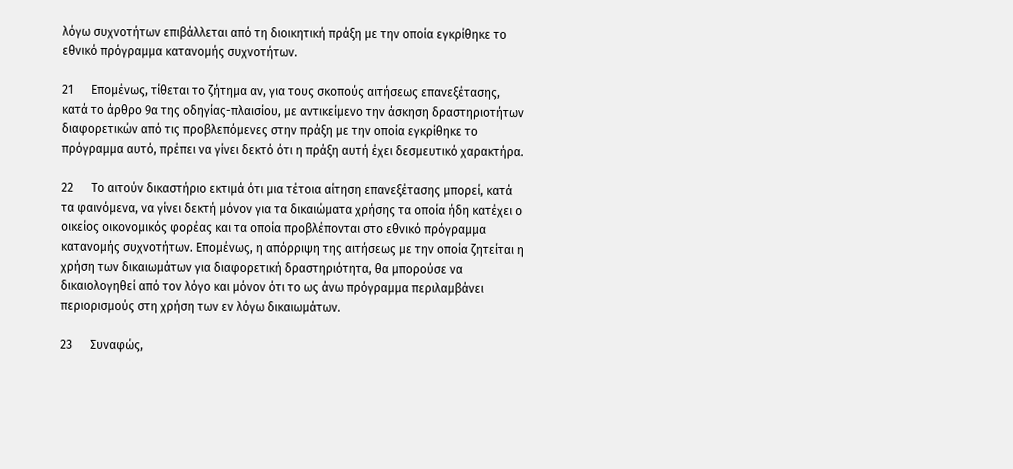λόγω συχνοτήτων επιβάλλεται από τη διοικητική πράξη με την οποία εγκρίθηκε το εθνικό πρόγραμμα κατανομής συχνοτήτων.

21      Επομένως, τίθεται το ζήτημα αν, για τους σκοπούς αιτήσεως επανεξέτασης, κατά το άρθρο 9α της οδηγίας-πλαισίου, με αντικείμενο την άσκηση δραστηριοτήτων διαφορετικών από τις προβλεπόμενες στην πράξη με την οποία εγκρίθηκε το πρόγραμμα αυτό, πρέπει να γίνει δεκτό ότι η πράξη αυτή έχει δεσμευτικό χαρακτήρα.

22      Το αιτούν δικαστήριο εκτιμά ότι μια τέτοια αίτηση επανεξέτασης μπορεί, κατά τα φαινόμενα, να γίνει δεκτή μόνον για τα δικαιώματα χρήσης τα οποία ήδη κατέχει ο οικείος οικονομικός φορέας και τα οποία προβλέπονται στο εθνικό πρόγραμμα κατανομής συχνοτήτων. Επομένως, η απόρριψη της αιτήσεως με την οποία ζητείται η χρήση των δικαιωμάτων για διαφορετική δραστηριότητα, θα μπορούσε να δικαιολογηθεί από τον λόγο και μόνον ότι το ως άνω πρόγραμμα περιλαμβάνει περιορισμούς στη χρήση των εν λόγω δικαιωμάτων.

23      Συναφώς,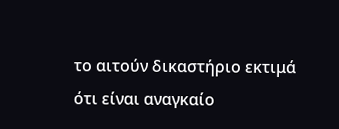το αιτούν δικαστήριο εκτιμά ότι είναι αναγκαίο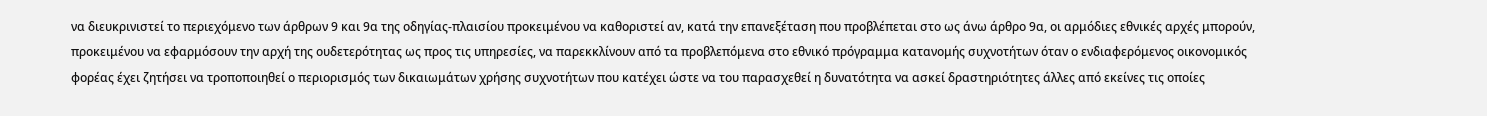να διευκρινιστεί το περιεχόμενο των άρθρων 9 και 9α της οδηγίας-πλαισίου προκειμένου να καθοριστεί αν, κατά την επανεξέταση που προβλέπεται στο ως άνω άρθρο 9α, οι αρμόδιες εθνικές αρχές μπορούν, προκειμένου να εφαρμόσουν την αρχή της ουδετερότητας ως προς τις υπηρεσίες, να παρεκκλίνουν από τα προβλεπόμενα στο εθνικό πρόγραμμα κατανομής συχνοτήτων όταν ο ενδιαφερόμενος οικονομικός φορέας έχει ζητήσει να τροποποιηθεί ο περιορισμός των δικαιωμάτων χρήσης συχνοτήτων που κατέχει ώστε να του παρασχεθεί η δυνατότητα να ασκεί δραστηριότητες άλλες από εκείνες τις οποίες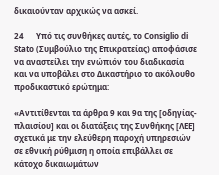δικαιούνταν αρχικώς να ασκεί.

24      Υπό τις συνθήκες αυτές, το Consiglio di Stato (Συμβούλιο της Επικρατείας) αποφάσισε να αναστείλει την ενώπιόν του διαδικασία και να υποβάλει στο Δικαστήριο το ακόλουθο προδικαστικό ερώτημα:

«Αντιτίθενται τα άρθρα 9 και 9α της [οδηγίας-πλαισίου] και οι διατάξεις της Συνθήκης [ΛΕΕ] σχετικά με την ελεύθερη παροχή υπηρεσιών σε εθνική ρύθμιση η οποία επιβάλλει σε κάτοχο δικαιωμάτων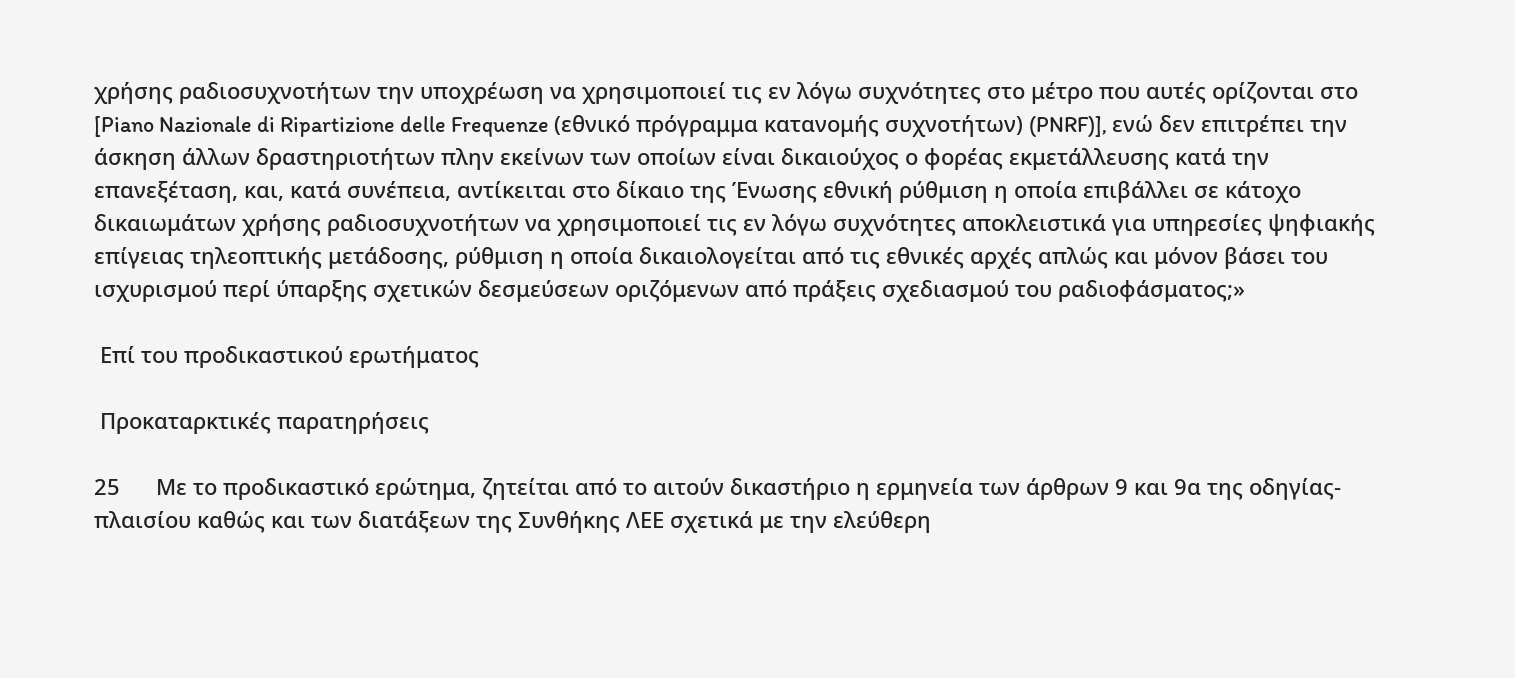χρήσης ραδιοσυχνοτήτων την υποχρέωση να χρησιμοποιεί τις εν λόγω συχνότητες στο μέτρο που αυτές ορίζονται στο [Piano Nazionale di Ripartizione delle Frequenze (εθνικό πρόγραμμα κατανομής συχνοτήτων) (PNRF)], ενώ δεν επιτρέπει την άσκηση άλλων δραστηριοτήτων πλην εκείνων των οποίων είναι δικαιούχος ο φορέας εκμετάλλευσης κατά την επανεξέταση, και, κατά συνέπεια, αντίκειται στο δίκαιο της Ένωσης εθνική ρύθμιση η οποία επιβάλλει σε κάτοχο δικαιωμάτων χρήσης ραδιοσυχνοτήτων να χρησιμοποιεί τις εν λόγω συχνότητες αποκλειστικά για υπηρεσίες ψηφιακής επίγειας τηλεοπτικής μετάδοσης, ρύθμιση η οποία δικαιολογείται από τις εθνικές αρχές απλώς και μόνον βάσει του ισχυρισμού περί ύπαρξης σχετικών δεσμεύσεων οριζόμενων από πράξεις σχεδιασμού του ραδιοφάσματος;»

 Επί του προδικαστικού ερωτήματος

 Προκαταρκτικές παρατηρήσεις

25      Με το προδικαστικό ερώτημα, ζητείται από το αιτούν δικαστήριο η ερμηνεία των άρθρων 9 και 9α της οδηγίας-πλαισίου καθώς και των διατάξεων της Συνθήκης ΛΕΕ σχετικά με την ελεύθερη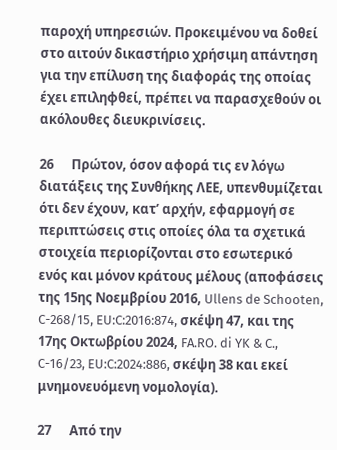παροχή υπηρεσιών. Προκειμένου να δοθεί στο αιτούν δικαστήριο χρήσιμη απάντηση για την επίλυση της διαφοράς της οποίας έχει επιληφθεί, πρέπει να παρασχεθούν οι ακόλουθες διευκρινίσεις.

26      Πρώτον, όσον αφορά τις εν λόγω διατάξεις της Συνθήκης ΛΕΕ, υπενθυμίζεται ότι δεν έχουν, κατ’ αρχήν, εφαρμογή σε περιπτώσεις στις οποίες όλα τα σχετικά στοιχεία περιορίζονται στο εσωτερικό ενός και μόνον κράτους μέλους (αποφάσεις της 15ης Νοεμβρίου 2016, Ullens de Schooten, C-268/15, EU:C:2016:874, σκέψη 47, και της 17ης Οκτωβρίου 2024, FA.RO. di YK & C., C-16/23, EU:C:2024:886, σκέψη 38 και εκεί μνημονευόμενη νομολογία).

27      Από την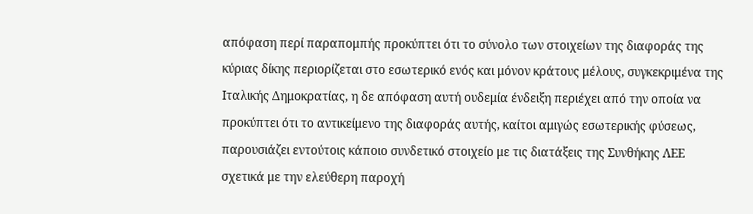απόφαση περί παραπομπής προκύπτει ότι το σύνολο των στοιχείων της διαφοράς της κύριας δίκης περιορίζεται στο εσωτερικό ενός και μόνον κράτους μέλους, συγκεκριμένα της Ιταλικής Δημοκρατίας, η δε απόφαση αυτή ουδεμία ένδειξη περιέχει από την οποία να προκύπτει ότι το αντικείμενο της διαφοράς αυτής, καίτοι αμιγώς εσωτερικής φύσεως, παρουσιάζει εντούτοις κάποιο συνδετικό στοιχείο με τις διατάξεις της Συνθήκης ΛΕΕ σχετικά με την ελεύθερη παροχή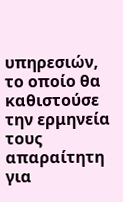υπηρεσιών, το οποίο θα καθιστούσε την ερμηνεία τους απαραίτητη για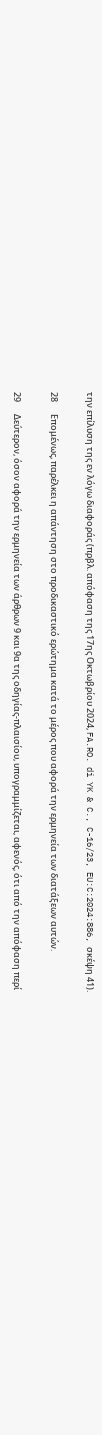την επίλυση της εν λόγω διαφοράς (πρβλ. απόφαση της 17ης Οκτωβρίου 2024, FA.RO. di YK & C., C-16/23, EU:C:2024:886, σκέψη 41).

28      Επομένως, παρέλκει η απάντηση στο προδικαστικό ερώτημα κατά το μέρος που αφορά την ερμηνεία των διατάξεων αυτών.

29      Δεύτερον, όσον αφορά την ερμηνεία των άρθρων 9 και 9α της οδηγίας-πλαισίου, υπογραμμίζεται, αφενός, ότι από την απόφαση περί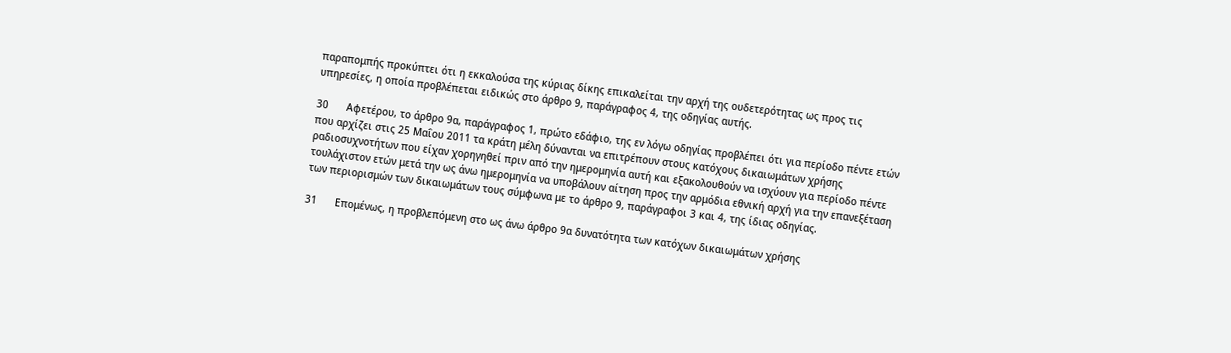παραπομπής προκύπτει ότι η εκκαλούσα της κύριας δίκης επικαλείται την αρχή της ουδετερότητας ως προς τις υπηρεσίες, η οποία προβλέπεται ειδικώς στο άρθρο 9, παράγραφος 4, της οδηγίας αυτής.

30      Αφετέρου, το άρθρο 9α, παράγραφος 1, πρώτο εδάφιο, της εν λόγω οδηγίας προβλέπει ότι για περίοδο πέντε ετών που αρχίζει στις 25 Μαΐου 2011 τα κράτη μέλη δύνανται να επιτρέπουν στους κατόχους δικαιωμάτων χρήσης ραδιοσυχνοτήτων που είχαν χορηγηθεί πριν από την ημερομηνία αυτή και εξακολουθούν να ισχύουν για περίοδο πέντε τουλάχιστον ετών μετά την ως άνω ημερομηνία να υποβάλουν αίτηση προς την αρμόδια εθνική αρχή για την επανεξέταση των περιορισμών των δικαιωμάτων τους σύμφωνα με το άρθρο 9, παράγραφοι 3 και 4, της ίδιας οδηγίας.

31      Επομένως, η προβλεπόμενη στο ως άνω άρθρο 9α δυνατότητα των κατόχων δικαιωμάτων χρήσης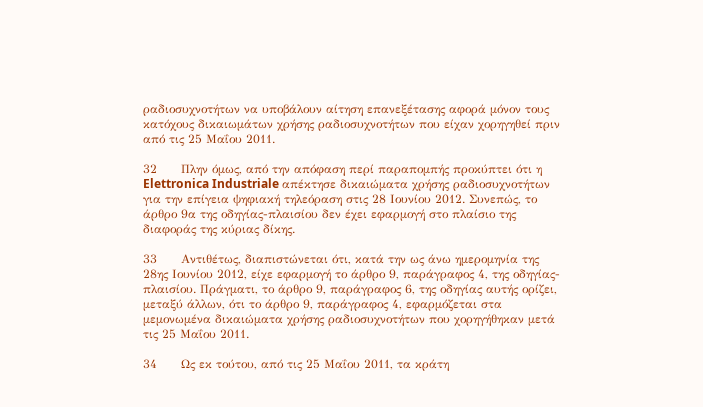ραδιοσυχνοτήτων να υποβάλουν αίτηση επανεξέτασης αφορά μόνον τους κατόχους δικαιωμάτων χρήσης ραδιοσυχνοτήτων που είχαν χορηγηθεί πριν από τις 25 Μαΐου 2011.

32      Πλην όμως, από την απόφαση περί παραπομπής προκύπτει ότι η Elettronica Industriale απέκτησε δικαιώματα χρήσης ραδιοσυχνοτήτων για την επίγεια ψηφιακή τηλεόραση στις 28 Ιουνίου 2012. Συνεπώς, το άρθρο 9α της οδηγίας-πλαισίου δεν έχει εφαρμογή στο πλαίσιο της διαφοράς της κύριας δίκης.

33      Αντιθέτως, διαπιστώνεται ότι, κατά την ως άνω ημερομηνία της 28ης Ιουνίου 2012, είχε εφαρμογή το άρθρο 9, παράγραφος 4, της οδηγίας-πλαισίου. Πράγματι, το άρθρο 9, παράγραφος 6, της οδηγίας αυτής ορίζει, μεταξύ άλλων, ότι το άρθρο 9, παράγραφος 4, εφαρμόζεται στα μεμονωμένα δικαιώματα χρήσης ραδιοσυχνοτήτων που χορηγήθηκαν μετά τις 25 Μαΐου 2011.

34      Ως εκ τούτου, από τις 25 Μαΐου 2011, τα κράτη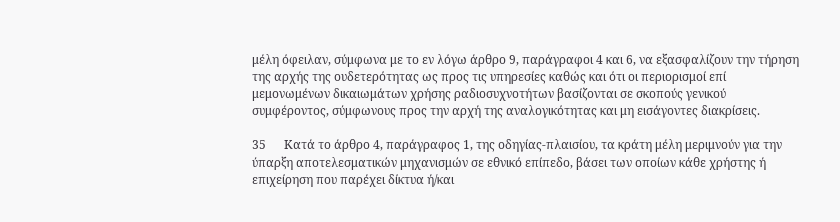μέλη όφειλαν, σύμφωνα με το εν λόγω άρθρο 9, παράγραφοι 4 και 6, να εξασφαλίζουν την τήρηση της αρχής της ουδετερότητας ως προς τις υπηρεσίες καθώς και ότι οι περιορισμοί επί μεμονωμένων δικαιωμάτων χρήσης ραδιοσυχνοτήτων βασίζονται σε σκοπούς γενικού συμφέροντος, σύμφωνους προς την αρχή της αναλογικότητας και μη εισάγοντες διακρίσεις.

35      Κατά το άρθρο 4, παράγραφος 1, της οδηγίας-πλαισίου, τα κράτη μέλη μεριμνούν για την ύπαρξη αποτελεσματικών μηχανισμών σε εθνικό επίπεδο, βάσει των οποίων κάθε χρήστης ή επιχείρηση που παρέχει δίκτυα ή/και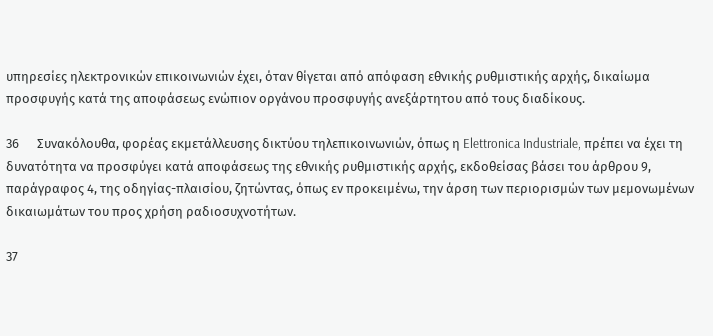υπηρεσίες ηλεκτρονικών επικοινωνιών έχει, όταν θίγεται από απόφαση εθνικής ρυθμιστικής αρχής, δικαίωμα προσφυγής κατά της αποφάσεως ενώπιον οργάνου προσφυγής ανεξάρτητου από τους διαδίκους.

36      Συνακόλουθα, φορέας εκμετάλλευσης δικτύου τηλεπικοινωνιών, όπως η Elettronica Industriale, πρέπει να έχει τη δυνατότητα να προσφύγει κατά αποφάσεως της εθνικής ρυθμιστικής αρχής, εκδοθείσας βάσει του άρθρου 9, παράγραφος 4, της οδηγίας-πλαισίου, ζητώντας, όπως εν προκειμένω, την άρση των περιορισμών των μεμονωμένων δικαιωμάτων του προς χρήση ραδιοσυχνοτήτων.

37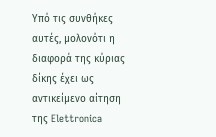Υπό τις συνθήκες αυτές, μολονότι η διαφορά της κύριας δίκης έχει ως αντικείμενο αίτηση της Elettronica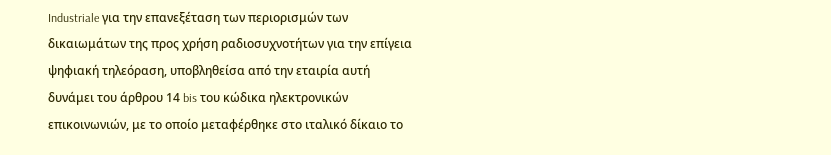Industriale για την επανεξέταση των περιορισμών των δικαιωμάτων της προς χρήση ραδιοσυχνοτήτων για την επίγεια ψηφιακή τηλεόραση, υποβληθείσα από την εταιρία αυτή δυνάμει του άρθρου 14 bis του κώδικα ηλεκτρονικών επικοινωνιών, με το οποίο μεταφέρθηκε στο ιταλικό δίκαιο το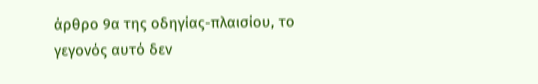άρθρο 9α της οδηγίας-πλαισίου, το γεγονός αυτό δεν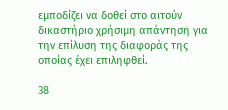εμποδίζει να δοθεί στο αιτούν δικαστήριο χρήσιμη απάντηση για την επίλυση της διαφοράς της οποίας έχει επιληφθεί.

38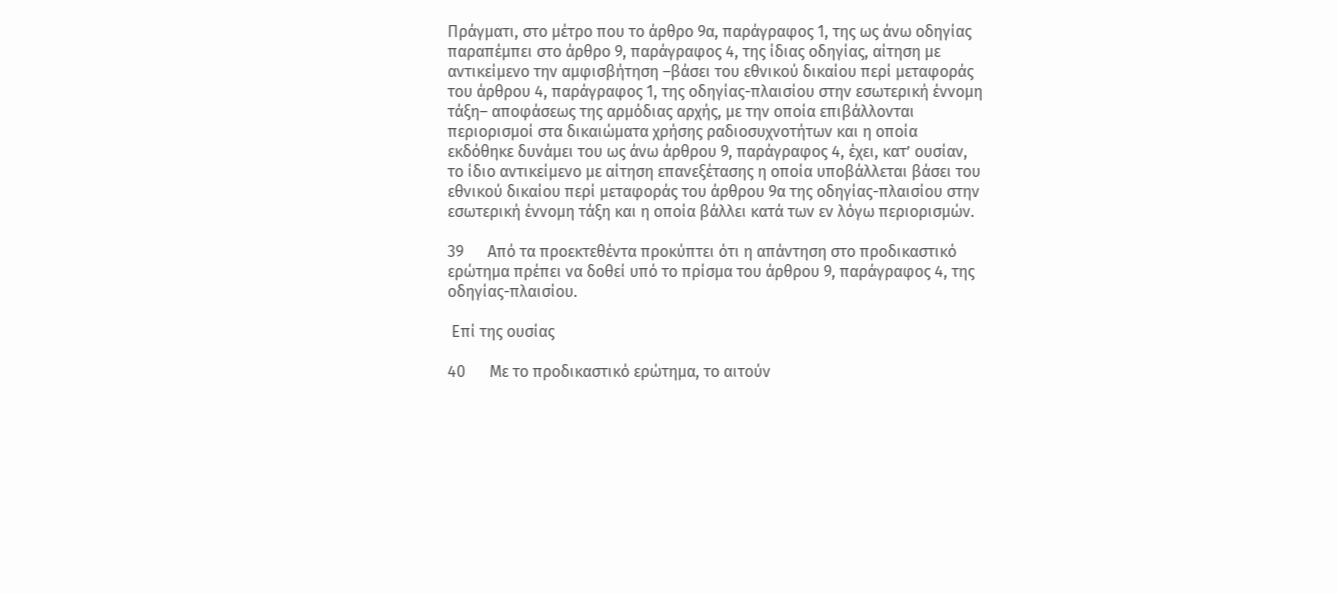Πράγματι, στο μέτρο που το άρθρο 9α, παράγραφος 1, της ως άνω οδηγίας παραπέμπει στο άρθρο 9, παράγραφος 4, της ίδιας οδηγίας, αίτηση με αντικείμενο την αμφισβήτηση –βάσει του εθνικού δικαίου περί μεταφοράς του άρθρου 4, παράγραφος 1, της οδηγίας-πλαισίου στην εσωτερική έννομη τάξη– αποφάσεως της αρμόδιας αρχής, με την οποία επιβάλλονται περιορισμοί στα δικαιώματα χρήσης ραδιοσυχνοτήτων και η οποία εκδόθηκε δυνάμει του ως άνω άρθρου 9, παράγραφος 4, έχει, κατ’ ουσίαν, το ίδιο αντικείμενο με αίτηση επανεξέτασης η οποία υποβάλλεται βάσει του εθνικού δικαίου περί μεταφοράς του άρθρου 9α της οδηγίας-πλαισίου στην εσωτερική έννομη τάξη και η οποία βάλλει κατά των εν λόγω περιορισμών.

39      Από τα προεκτεθέντα προκύπτει ότι η απάντηση στο προδικαστικό ερώτημα πρέπει να δοθεί υπό το πρίσμα του άρθρου 9, παράγραφος 4, της οδηγίας-πλαισίου.

 Επί της ουσίας

40      Με το προδικαστικό ερώτημα, το αιτούν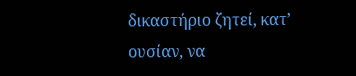δικαστήριο ζητεί, κατ’ ουσίαν, να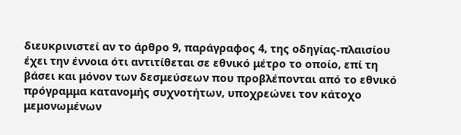διευκρινιστεί αν το άρθρο 9, παράγραφος 4, της οδηγίας-πλαισίου έχει την έννοια ότι αντιτίθεται σε εθνικό μέτρο το οποίο, επί τη βάσει και μόνον των δεσμεύσεων που προβλέπονται από το εθνικό πρόγραμμα κατανομής συχνοτήτων, υποχρεώνει τον κάτοχο μεμονωμένων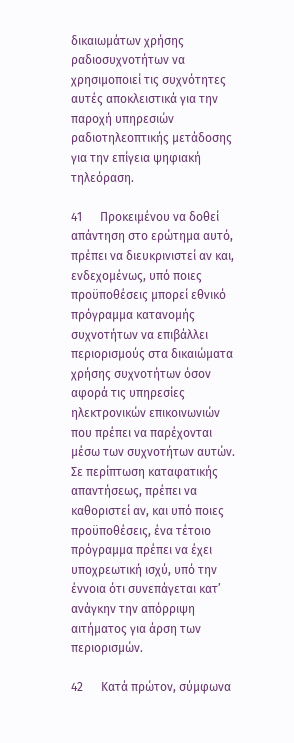δικαιωμάτων χρήσης ραδιοσυχνοτήτων να χρησιμοποιεί τις συχνότητες αυτές αποκλειστικά για την παροχή υπηρεσιών ραδιοτηλεοπτικής μετάδοσης για την επίγεια ψηφιακή τηλεόραση.

41      Προκειμένου να δοθεί απάντηση στο ερώτημα αυτό, πρέπει να διευκρινιστεί αν και, ενδεχομένως, υπό ποιες προϋποθέσεις μπορεί εθνικό πρόγραμμα κατανομής συχνοτήτων να επιβάλλει περιορισμούς στα δικαιώματα χρήσης συχνοτήτων όσον αφορά τις υπηρεσίες ηλεκτρονικών επικοινωνιών που πρέπει να παρέχονται μέσω των συχνοτήτων αυτών. Σε περίπτωση καταφατικής απαντήσεως, πρέπει να καθοριστεί αν, και υπό ποιες προϋποθέσεις, ένα τέτοιο πρόγραμμα πρέπει να έχει υποχρεωτική ισχύ, υπό την έννοια ότι συνεπάγεται κατ’ ανάγκην την απόρριψη αιτήματος για άρση των περιορισμών.

42      Κατά πρώτον, σύμφωνα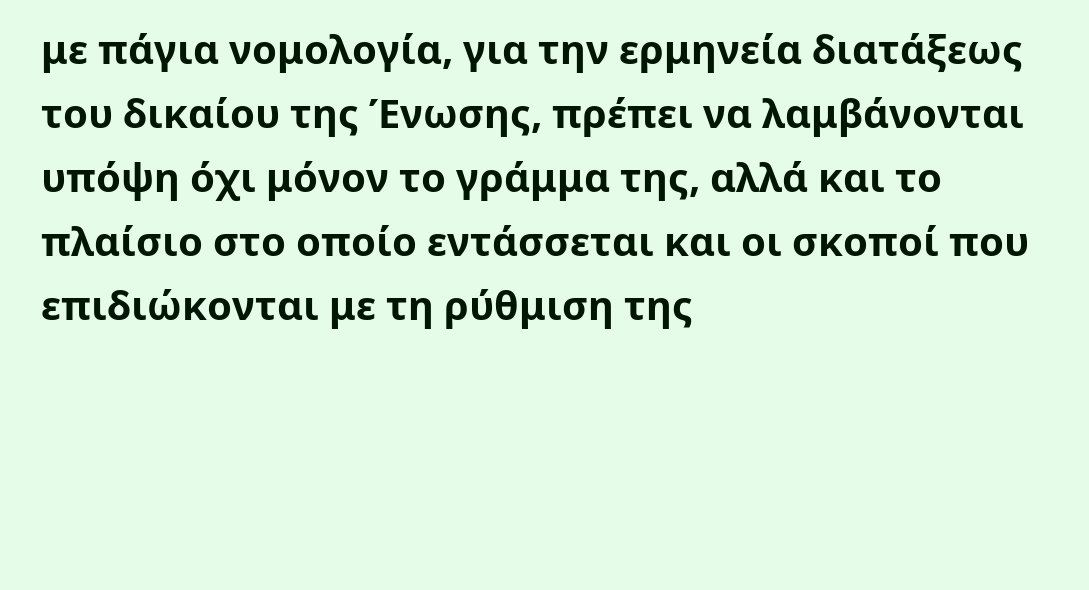με πάγια νομολογία, για την ερμηνεία διατάξεως του δικαίου της Ένωσης, πρέπει να λαμβάνονται υπόψη όχι μόνον το γράμμα της, αλλά και το πλαίσιο στο οποίο εντάσσεται και οι σκοποί που επιδιώκονται με τη ρύθμιση της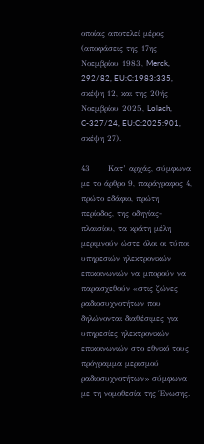οποίας αποτελεί μέρος (αποφάσεις της 17ης Νοεμβρίου 1983, Merck, 292/82, EU:C:1983:335, σκέψη 12, και της 20ής Νοεμβρίου 2025, Lolach, C-327/24, EU:C:2025:901, σκέψη 27).

43      Κατ’ αρχάς, σύμφωνα με το άρθρο 9, παράγραφος 4, πρώτο εδάφιο, πρώτη περίοδος, της οδηγίας-πλαισίου, τα κράτη μέλη μεριμνούν ώστε όλοι οι τύποι υπηρεσιών ηλεκτρονικών επικοινωνιών να μπορούν να παρασχεθούν «στις ζώνες ραδιοσυχνοτήτων που δηλώνονται διαθέσιμες για υπηρεσίες ηλεκτρονικών επικοινωνιών στο εθνικό τους πρόγραμμα μερισμού ραδιοσυχνοτήτων» σύμφωνα με τη νομοθεσία της Ένωσης.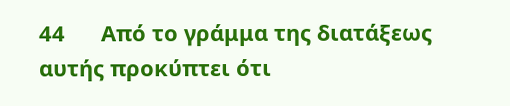44      Από το γράμμα της διατάξεως αυτής προκύπτει ότι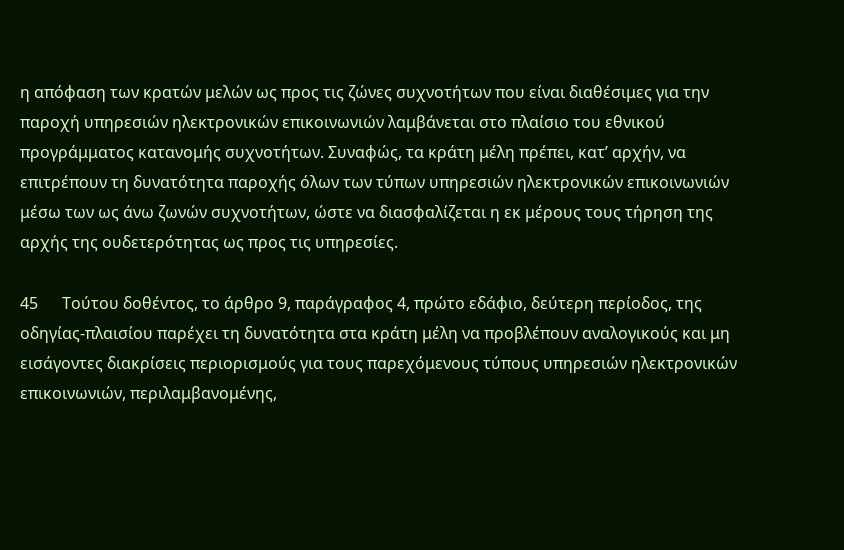η απόφαση των κρατών μελών ως προς τις ζώνες συχνοτήτων που είναι διαθέσιμες για την παροχή υπηρεσιών ηλεκτρονικών επικοινωνιών λαμβάνεται στο πλαίσιο του εθνικού προγράμματος κατανομής συχνοτήτων. Συναφώς, τα κράτη μέλη πρέπει, κατ’ αρχήν, να επιτρέπουν τη δυνατότητα παροχής όλων των τύπων υπηρεσιών ηλεκτρονικών επικοινωνιών μέσω των ως άνω ζωνών συχνοτήτων, ώστε να διασφαλίζεται η εκ μέρους τους τήρηση της αρχής της ουδετερότητας ως προς τις υπηρεσίες.

45      Τούτου δοθέντος, το άρθρο 9, παράγραφος 4, πρώτο εδάφιο, δεύτερη περίοδος, της οδηγίας-πλαισίου παρέχει τη δυνατότητα στα κράτη μέλη να προβλέπουν αναλογικούς και μη εισάγοντες διακρίσεις περιορισμούς για τους παρεχόμενους τύπους υπηρεσιών ηλεκτρονικών επικοινωνιών, περιλαμβανομένης,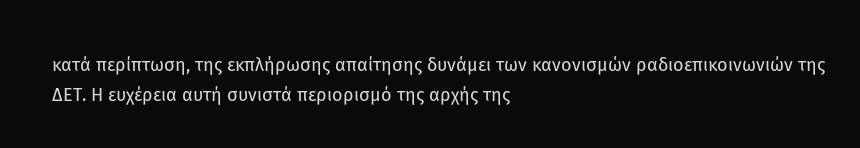κατά περίπτωση, της εκπλήρωσης απαίτησης δυνάμει των κανονισμών ραδιοεπικοινωνιών της ΔΕΤ. Η ευχέρεια αυτή συνιστά περιορισμό της αρχής της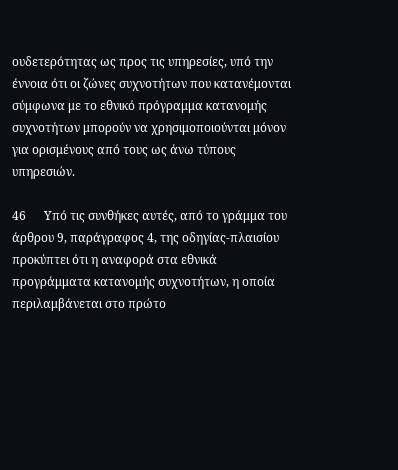ουδετερότητας ως προς τις υπηρεσίες, υπό την έννοια ότι οι ζώνες συχνοτήτων που κατανέμονται σύμφωνα με το εθνικό πρόγραμμα κατανομής συχνοτήτων μπορούν να χρησιμοποιούνται μόνον για ορισμένους από τους ως άνω τύπους υπηρεσιών.

46      Υπό τις συνθήκες αυτές, από το γράμμα του άρθρου 9, παράγραφος 4, της οδηγίας-πλαισίου προκύπτει ότι η αναφορά στα εθνικά προγράμματα κατανομής συχνοτήτων, η οποία περιλαμβάνεται στο πρώτο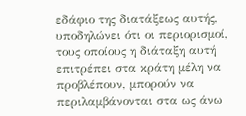εδάφιο της διατάξεως αυτής, υποδηλώνει ότι οι περιορισμοί, τους οποίους η διάταξη αυτή επιτρέπει στα κράτη μέλη να προβλέπουν, μπορούν να περιλαμβάνονται στα ως άνω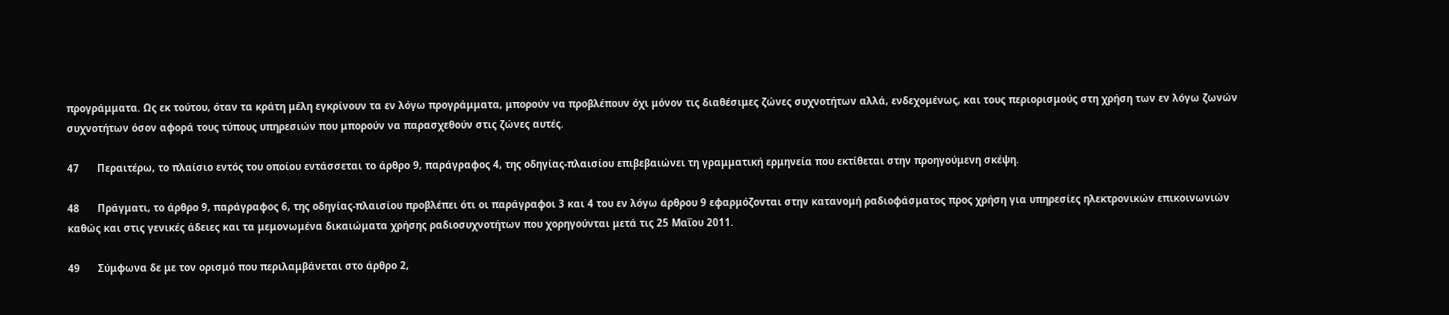προγράμματα. Ως εκ τούτου, όταν τα κράτη μέλη εγκρίνουν τα εν λόγω προγράμματα, μπορούν να προβλέπουν όχι μόνον τις διαθέσιμες ζώνες συχνοτήτων αλλά, ενδεχομένως, και τους περιορισμούς στη χρήση των εν λόγω ζωνών συχνοτήτων όσον αφορά τους τύπους υπηρεσιών που μπορούν να παρασχεθούν στις ζώνες αυτές.

47      Περαιτέρω, το πλαίσιο εντός του οποίου εντάσσεται το άρθρο 9, παράγραφος 4, της οδηγίας-πλαισίου επιβεβαιώνει τη γραμματική ερμηνεία που εκτίθεται στην προηγούμενη σκέψη.

48      Πράγματι, το άρθρο 9, παράγραφος 6, της οδηγίας-πλαισίου προβλέπει ότι οι παράγραφοι 3 και 4 του εν λόγω άρθρου 9 εφαρμόζονται στην κατανομή ραδιοφάσματος προς χρήση για υπηρεσίες ηλεκτρονικών επικοινωνιών καθώς και στις γενικές άδειες και τα μεμονωμένα δικαιώματα χρήσης ραδιοσυχνοτήτων που χορηγούνται μετά τις 25 Μαΐου 2011.

49      Σύμφωνα δε με τον ορισμό που περιλαμβάνεται στο άρθρο 2,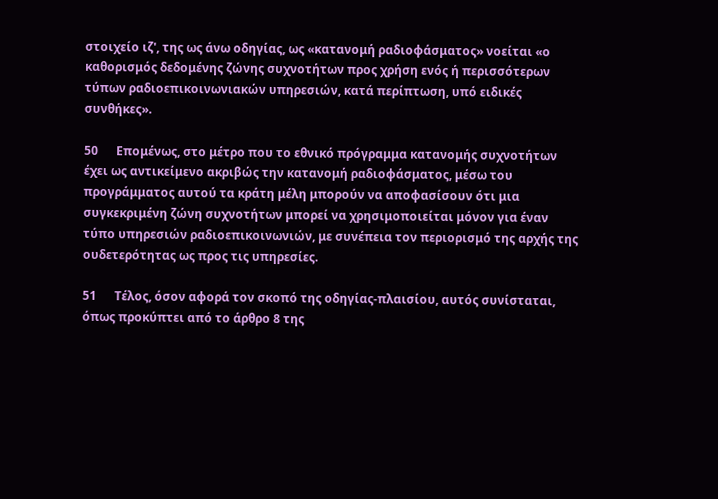στοιχείο ιζ', της ως άνω οδηγίας, ως «κατανομή ραδιοφάσματος» νοείται «ο καθορισμός δεδομένης ζώνης συχνοτήτων προς χρήση ενός ή περισσότερων τύπων ραδιοεπικοινωνιακών υπηρεσιών, κατά περίπτωση, υπό ειδικές συνθήκες».

50      Επομένως, στο μέτρο που το εθνικό πρόγραμμα κατανομής συχνοτήτων έχει ως αντικείμενο ακριβώς την κατανομή ραδιοφάσματος, μέσω του προγράμματος αυτού τα κράτη μέλη μπορούν να αποφασίσουν ότι μια συγκεκριμένη ζώνη συχνοτήτων μπορεί να χρησιμοποιείται μόνον για έναν τύπο υπηρεσιών ραδιοεπικοινωνιών, με συνέπεια τον περιορισμό της αρχής της ουδετερότητας ως προς τις υπηρεσίες.

51      Τέλος, όσον αφορά τον σκοπό της οδηγίας-πλαισίου, αυτός συνίσταται, όπως προκύπτει από το άρθρο 8 της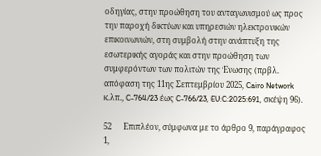οδηγίας, στην προώθηση του ανταγωνισμού ως προς την παροχή δικτύων και υπηρεσιών ηλεκτρονικών επικοινωνιών, στη συμβολή στην ανάπτυξη της εσωτερικής αγοράς και στην προώθηση των συμφερόντων των πολιτών της Ένωσης (πρβλ. απόφαση της 11ης Σεπτεμβρίου 2025, Cairo Network κ.λπ., C-764/23 έως C-766/23, EU:C:2025:691, σκέψη 96).

52      Επιπλέον, σύμφωνα με το άρθρο 9, παράγραφος 1,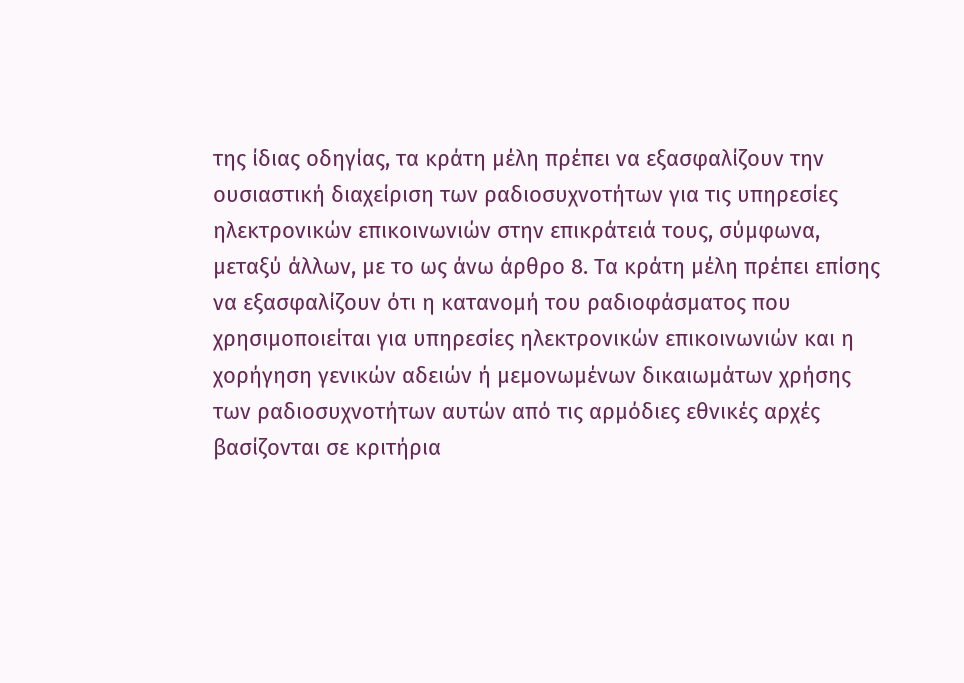της ίδιας οδηγίας, τα κράτη μέλη πρέπει να εξασφαλίζουν την ουσιαστική διαχείριση των ραδιοσυχνοτήτων για τις υπηρεσίες ηλεκτρονικών επικοινωνιών στην επικράτειά τους, σύμφωνα, μεταξύ άλλων, με το ως άνω άρθρο 8. Τα κράτη μέλη πρέπει επίσης να εξασφαλίζουν ότι η κατανομή του ραδιοφάσματος που χρησιμοποιείται για υπηρεσίες ηλεκτρονικών επικοινωνιών και η χορήγηση γενικών αδειών ή μεμονωμένων δικαιωμάτων χρήσης των ραδιοσυχνοτήτων αυτών από τις αρμόδιες εθνικές αρχές βασίζονται σε κριτήρια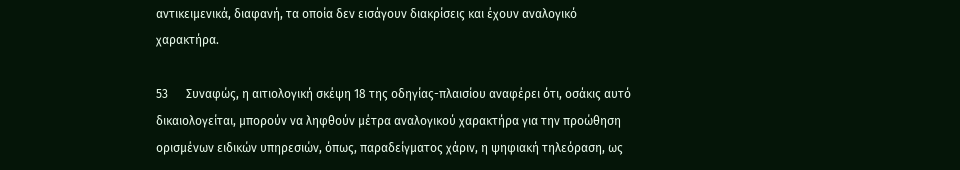αντικειμενικά, διαφανή, τα οποία δεν εισάγουν διακρίσεις και έχουν αναλογικό χαρακτήρα.

53      Συναφώς, η αιτιολογική σκέψη 18 της οδηγίας-πλαισίου αναφέρει ότι, οσάκις αυτό δικαιολογείται, μπορούν να ληφθούν μέτρα αναλογικού χαρακτήρα για την προώθηση ορισμένων ειδικών υπηρεσιών, όπως, παραδείγματος χάριν, η ψηφιακή τηλεόραση, ως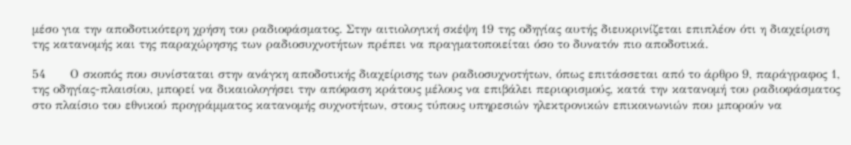μέσο για την αποδοτικότερη χρήση του ραδιοφάσματος. Στην αιτιολογική σκέψη 19 της οδηγίας αυτής διευκρινίζεται επιπλέον ότι η διαχείριση της κατανομής και της παραχώρησης των ραδιοσυχνοτήτων πρέπει να πραγματοποιείται όσο το δυνατόν πιο αποδοτικά.

54      Ο σκοπός που συνίσταται στην ανάγκη αποδοτικής διαχείρισης των ραδιοσυχνοτήτων, όπως επιτάσσεται από το άρθρο 9, παράγραφος 1, της οδηγίας-πλαισίου, μπορεί να δικαιολογήσει την απόφαση κράτους μέλους να επιβάλει περιορισμούς, κατά την κατανομή του ραδιοφάσματος στο πλαίσιο του εθνικού προγράμματος κατανομής συχνοτήτων, στους τύπους υπηρεσιών ηλεκτρονικών επικοινωνιών που μπορούν να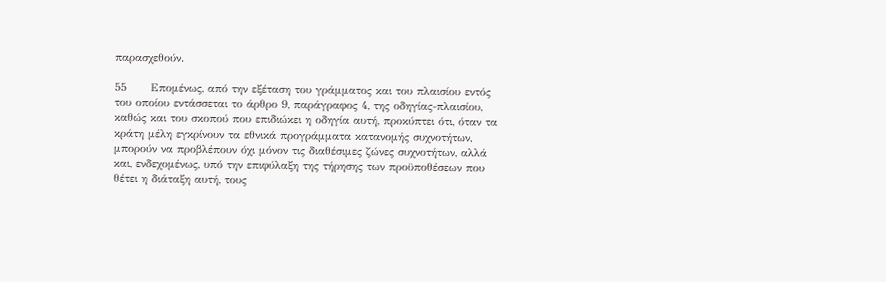παρασχεθούν.

55      Επομένως, από την εξέταση του γράμματος και του πλαισίου εντός του οποίου εντάσσεται το άρθρο 9, παράγραφος 4, της οδηγίας-πλαισίου, καθώς και του σκοπού που επιδιώκει η οδηγία αυτή, προκύπτει ότι, όταν τα κράτη μέλη εγκρίνουν τα εθνικά προγράμματα κατανομής συχνοτήτων, μπορούν να προβλέπουν όχι μόνον τις διαθέσιμες ζώνες συχνοτήτων, αλλά και, ενδεχομένως, υπό την επιφύλαξη της τήρησης των προϋποθέσεων που θέτει η διάταξη αυτή, τους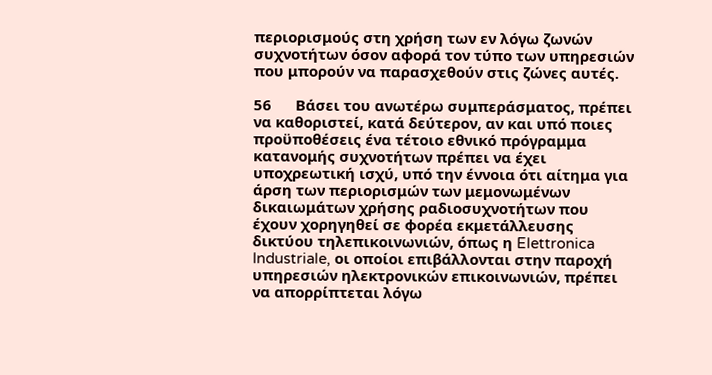περιορισμούς στη χρήση των εν λόγω ζωνών συχνοτήτων όσον αφορά τον τύπο των υπηρεσιών που μπορούν να παρασχεθούν στις ζώνες αυτές.

56      Βάσει του ανωτέρω συμπεράσματος, πρέπει να καθοριστεί, κατά δεύτερον, αν και υπό ποιες προϋποθέσεις ένα τέτοιο εθνικό πρόγραμμα κατανομής συχνοτήτων πρέπει να έχει υποχρεωτική ισχύ, υπό την έννοια ότι αίτημα για άρση των περιορισμών των μεμονωμένων δικαιωμάτων χρήσης ραδιοσυχνοτήτων που έχουν χορηγηθεί σε φορέα εκμετάλλευσης δικτύου τηλεπικοινωνιών, όπως η Elettronica Industriale, οι οποίοι επιβάλλονται στην παροχή υπηρεσιών ηλεκτρονικών επικοινωνιών, πρέπει να απορρίπτεται λόγω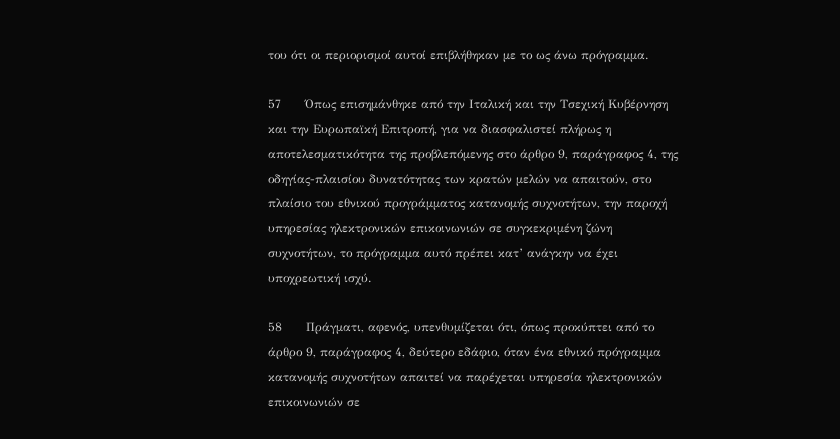του ότι οι περιορισμοί αυτοί επιβλήθηκαν με το ως άνω πρόγραμμα.

57      Όπως επισημάνθηκε από την Ιταλική και την Τσεχική Κυβέρνηση και την Ευρωπαϊκή Επιτροπή, για να διασφαλιστεί πλήρως η αποτελεσματικότητα της προβλεπόμενης στο άρθρο 9, παράγραφος 4, της οδηγίας-πλαισίου δυνατότητας των κρατών μελών να απαιτούν, στο πλαίσιο του εθνικού προγράμματος κατανομής συχνοτήτων, την παροχή υπηρεσίας ηλεκτρονικών επικοινωνιών σε συγκεκριμένη ζώνη συχνοτήτων, το πρόγραμμα αυτό πρέπει κατ’ ανάγκην να έχει υποχρεωτική ισχύ.

58      Πράγματι, αφενός, υπενθυμίζεται ότι, όπως προκύπτει από το άρθρο 9, παράγραφος 4, δεύτερο εδάφιο, όταν ένα εθνικό πρόγραμμα κατανομής συχνοτήτων απαιτεί να παρέχεται υπηρεσία ηλεκτρονικών επικοινωνιών σε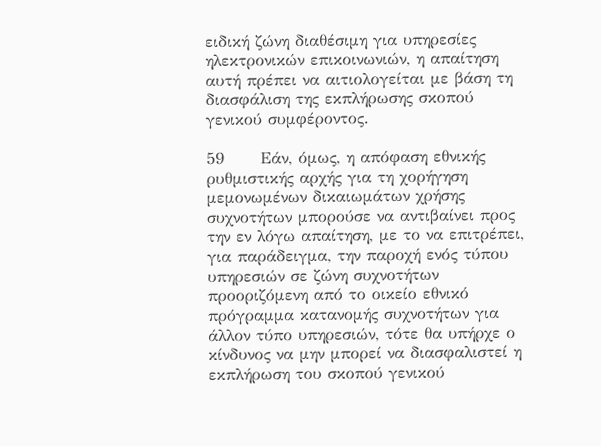ειδική ζώνη διαθέσιμη για υπηρεσίες ηλεκτρονικών επικοινωνιών, η απαίτηση αυτή πρέπει να αιτιολογείται με βάση τη διασφάλιση της εκπλήρωσης σκοπού γενικού συμφέροντος.

59      Εάν, όμως, η απόφαση εθνικής ρυθμιστικής αρχής για τη χορήγηση μεμονωμένων δικαιωμάτων χρήσης συχνοτήτων μπορούσε να αντιβαίνει προς την εν λόγω απαίτηση, με το να επιτρέπει, για παράδειγμα, την παροχή ενός τύπου υπηρεσιών σε ζώνη συχνοτήτων προοριζόμενη από το οικείο εθνικό πρόγραμμα κατανομής συχνοτήτων για άλλον τύπο υπηρεσιών, τότε θα υπήρχε ο κίνδυνος να μην μπορεί να διασφαλιστεί η εκπλήρωση του σκοπού γενικού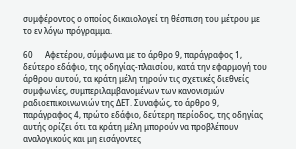συμφέροντος ο οποίος δικαιολογεί τη θέσπιση του μέτρου με το εν λόγω πρόγραμμα.

60      Αφετέρου, σύμφωνα με το άρθρο 9, παράγραφος 1, δεύτερο εδάφιο, της οδηγίας-πλαισίου, κατά την εφαρμογή του άρθρου αυτού, τα κράτη μέλη τηρούν τις σχετικές διεθνείς συμφωνίες, συμπεριλαμβανομένων των κανονισμών ραδιοεπικοινωνιών της ΔΕΤ. Συναφώς, το άρθρο 9, παράγραφος 4, πρώτο εδάφιο, δεύτερη περίοδος, της οδηγίας αυτής ορίζει ότι τα κράτη μέλη μπορούν να προβλέπουν αναλογικούς και μη εισάγοντες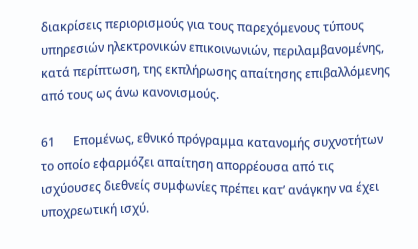διακρίσεις περιορισμούς για τους παρεχόμενους τύπους υπηρεσιών ηλεκτρονικών επικοινωνιών, περιλαμβανομένης, κατά περίπτωση, της εκπλήρωσης απαίτησης επιβαλλόμενης από τους ως άνω κανονισμούς.

61      Επομένως, εθνικό πρόγραμμα κατανομής συχνοτήτων το οποίο εφαρμόζει απαίτηση απορρέουσα από τις ισχύουσες διεθνείς συμφωνίες πρέπει κατ’ ανάγκην να έχει υποχρεωτική ισχύ.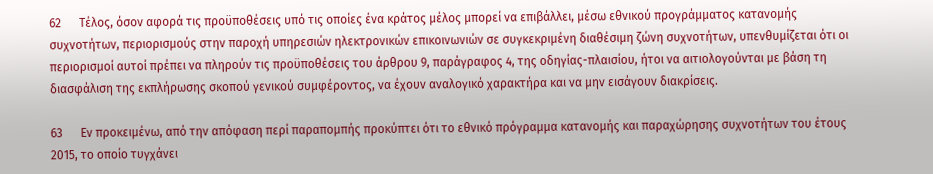62      Τέλος, όσον αφορά τις προϋποθέσεις υπό τις οποίες ένα κράτος μέλος μπορεί να επιβάλλει, μέσω εθνικού προγράμματος κατανομής συχνοτήτων, περιορισμούς στην παροχή υπηρεσιών ηλεκτρονικών επικοινωνιών σε συγκεκριμένη διαθέσιμη ζώνη συχνοτήτων, υπενθυμίζεται ότι οι περιορισμοί αυτοί πρέπει να πληρούν τις προϋποθέσεις του άρθρου 9, παράγραφος 4, της οδηγίας-πλαισίου, ήτοι να αιτιολογούνται με βάση τη διασφάλιση της εκπλήρωσης σκοπού γενικού συμφέροντος, να έχουν αναλογικό χαρακτήρα και να μην εισάγουν διακρίσεις.

63      Εν προκειμένω, από την απόφαση περί παραπομπής προκύπτει ότι το εθνικό πρόγραμμα κατανομής και παραχώρησης συχνοτήτων του έτους 2015, το οποίο τυγχάνει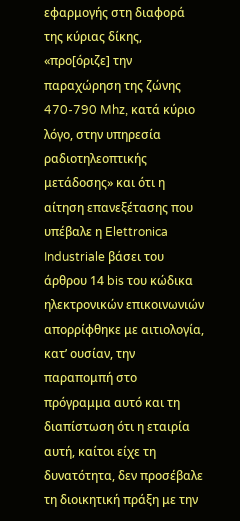εφαρμογής στη διαφορά της κύριας δίκης, «προ[όριζε] την παραχώρηση της ζώνης 470-790 Mhz, κατά κύριο λόγο, στην υπηρεσία ραδιοτηλεοπτικής μετάδοσης» και ότι η αίτηση επανεξέτασης που υπέβαλε η Elettronica Industriale βάσει του άρθρου 14 bis του κώδικα ηλεκτρονικών επικοινωνιών απορρίφθηκε με αιτιολογία, κατ’ ουσίαν, την παραπομπή στο πρόγραμμα αυτό και τη διαπίστωση ότι η εταιρία αυτή, καίτοι είχε τη δυνατότητα, δεν προσέβαλε τη διοικητική πράξη με την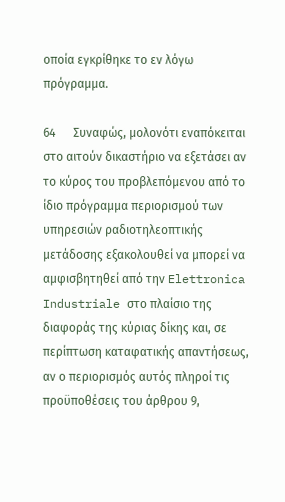οποία εγκρίθηκε το εν λόγω πρόγραμμα.

64      Συναφώς, μολονότι εναπόκειται στο αιτούν δικαστήριο να εξετάσει αν το κύρος του προβλεπόμενου από το ίδιο πρόγραμμα περιορισμού των υπηρεσιών ραδιοτηλεοπτικής μετάδοσης εξακολουθεί να μπορεί να αμφισβητηθεί από την Elettronica Industriale στο πλαίσιο της διαφοράς της κύριας δίκης και, σε περίπτωση καταφατικής απαντήσεως, αν ο περιορισμός αυτός πληροί τις προϋποθέσεις του άρθρου 9,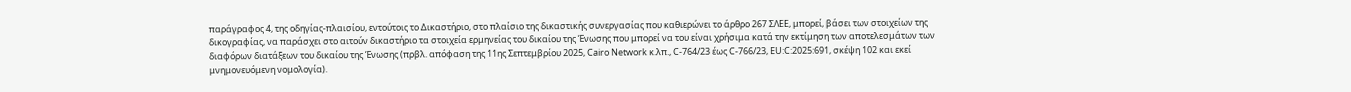παράγραφος 4, της οδηγίας-πλαισίου, εντούτοις το Δικαστήριο, στο πλαίσιο της δικαστικής συνεργασίας που καθιερώνει το άρθρο 267 ΣΛΕΕ, μπορεί, βάσει των στοιχείων της δικογραφίας, να παράσχει στο αιτούν δικαστήριο τα στοιχεία ερμηνείας του δικαίου της Ένωσης που μπορεί να του είναι χρήσιμα κατά την εκτίμηση των αποτελεσμάτων των διαφόρων διατάξεων του δικαίου της Ένωσης (πρβλ. απόφαση της 11ης Σεπτεμβρίου 2025, Cairo Network κ.λπ., C-764/23 έως C-766/23, EU:C:2025:691, σκέψη 102 και εκεί μνημονευόμενη νομολογία).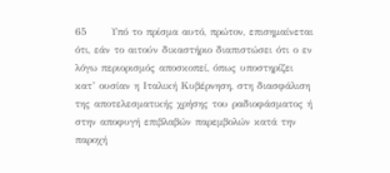65      Υπό το πρίσμα αυτό, πρώτον, επισημαίνεται ότι, εάν το αιτούν δικαστήριο διαπιστώσει ότι ο εν λόγω περιορισμός αποσκοπεί, όπως υποστηρίζει κατ’ ουσίαν η Ιταλική Κυβέρνηση, στη διασφάλιση της αποτελεσματικής χρήσης του ραδιοφάσματος ή στην αποφυγή επιβλαβών παρεμβολών κατά την παροχή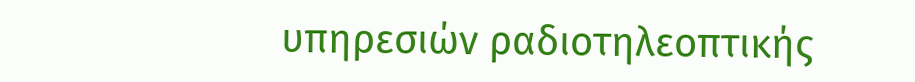υπηρεσιών ραδιοτηλεοπτικής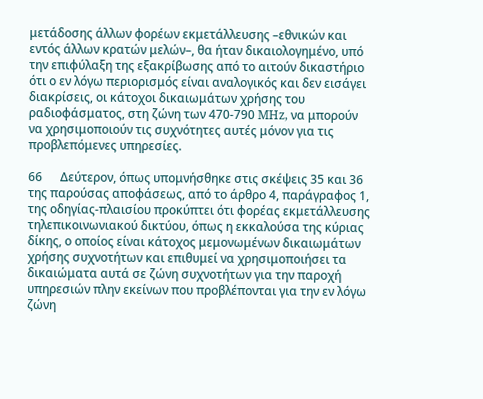μετάδοσης άλλων φορέων εκμετάλλευσης –εθνικών και εντός άλλων κρατών μελών–, θα ήταν δικαιολογημένο, υπό την επιφύλαξη της εξακρίβωσης από το αιτούν δικαστήριο ότι ο εν λόγω περιορισμός είναι αναλογικός και δεν εισάγει διακρίσεις, οι κάτοχοι δικαιωμάτων χρήσης του ραδιοφάσματος, στη ζώνη των 470-790 MHz, να μπορούν να χρησιμοποιούν τις συχνότητες αυτές μόνον για τις προβλεπόμενες υπηρεσίες.

66      Δεύτερον, όπως υπομνήσθηκε στις σκέψεις 35 και 36 της παρούσας αποφάσεως, από το άρθρο 4, παράγραφος 1, της οδηγίας-πλαισίου προκύπτει ότι φορέας εκμετάλλευσης τηλεπικοινωνιακού δικτύου, όπως η εκκαλούσα της κύριας δίκης, ο οποίος είναι κάτοχος μεμονωμένων δικαιωμάτων χρήσης συχνοτήτων και επιθυμεί να χρησιμοποιήσει τα δικαιώματα αυτά σε ζώνη συχνοτήτων για την παροχή υπηρεσιών πλην εκείνων που προβλέπονται για την εν λόγω ζώνη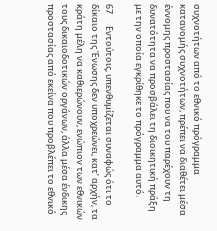συχνοτήτων από το εθνικό πρόγραμμα κατανομής συχνοτήτων, πρέπει να διαθέτει μέσα έννομης προστασίας που να του παρέχουν τη δυνατότητα να προσβάλει τη διοικητική πράξη με την οποία εγκρίθηκε το πρόγραμμα αυτό.

67      Εντούτοις, υπενθυμίζεται συναφώς ότι το δίκαιο της Ένωσης δεν υποχρεώνει, κατ’ αρχήν, τα κράτη μέλη να καθιερώνουν, ενώπιον των εθνικών τους δικαιοδοτικών οργάνων, άλλα μέσα ένδικης προστασίας από εκείνα που προβλέπει το εθνικό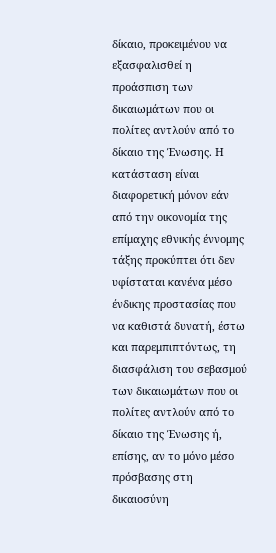δίκαιο, προκειμένου να εξασφαλισθεί η προάσπιση των δικαιωμάτων που οι πολίτες αντλούν από το δίκαιο της Ένωσης. Η κατάσταση είναι διαφορετική μόνον εάν από την οικονομία της επίμαχης εθνικής έννομης τάξης προκύπτει ότι δεν υφίσταται κανένα μέσο ένδικης προστασίας που να καθιστά δυνατή, έστω και παρεμπιπτόντως, τη διασφάλιση του σεβασμού των δικαιωμάτων που οι πολίτες αντλούν από το δίκαιο της Ένωσης ή, επίσης, αν το μόνο μέσο πρόσβασης στη δικαιοσύνη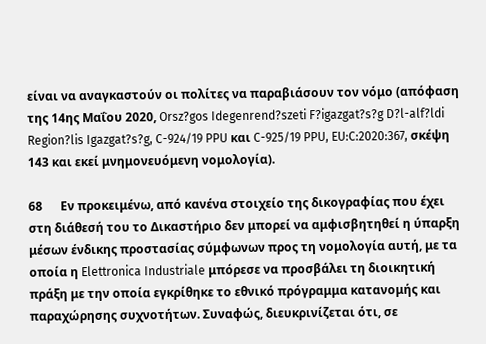είναι να αναγκαστούν οι πολίτες να παραβιάσουν τον νόμο (απόφαση της 14ης Μαΐου 2020, Orsz?gos Idegenrend?szeti F?igazgat?s?g D?l-alf?ldi Region?lis Igazgat?s?g, C-924/19 PPU και C-925/19 PPU, EU:C:2020:367, σκέψη 143 και εκεί μνημονευόμενη νομολογία).

68      Εν προκειμένω, από κανένα στοιχείο της δικογραφίας που έχει στη διάθεσή του το Δικαστήριο δεν μπορεί να αμφισβητηθεί η ύπαρξη μέσων ένδικης προστασίας σύμφωνων προς τη νομολογία αυτή, με τα οποία η Elettronica Industriale μπόρεσε να προσβάλει τη διοικητική πράξη με την οποία εγκρίθηκε το εθνικό πρόγραμμα κατανομής και παραχώρησης συχνοτήτων. Συναφώς, διευκρινίζεται ότι, σε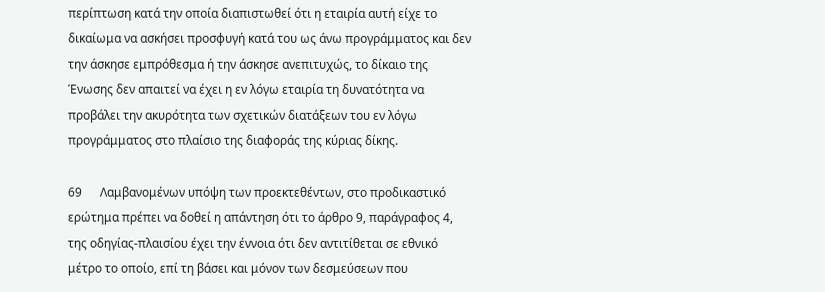περίπτωση κατά την οποία διαπιστωθεί ότι η εταιρία αυτή είχε το δικαίωμα να ασκήσει προσφυγή κατά του ως άνω προγράμματος και δεν την άσκησε εμπρόθεσμα ή την άσκησε ανεπιτυχώς, το δίκαιο της Ένωσης δεν απαιτεί να έχει η εν λόγω εταιρία τη δυνατότητα να προβάλει την ακυρότητα των σχετικών διατάξεων του εν λόγω προγράμματος στο πλαίσιο της διαφοράς της κύριας δίκης.

69      Λαμβανομένων υπόψη των προεκτεθέντων, στο προδικαστικό ερώτημα πρέπει να δοθεί η απάντηση ότι το άρθρο 9, παράγραφος 4, της οδηγίας-πλαισίου έχει την έννοια ότι δεν αντιτίθεται σε εθνικό μέτρο το οποίο, επί τη βάσει και μόνον των δεσμεύσεων που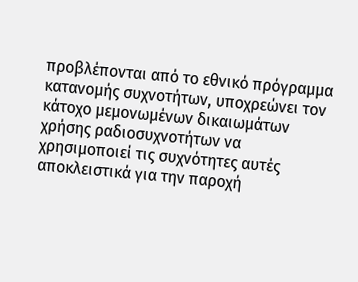προβλέπονται από το εθνικό πρόγραμμα κατανομής συχνοτήτων, υποχρεώνει τον κάτοχο μεμονωμένων δικαιωμάτων χρήσης ραδιοσυχνοτήτων να χρησιμοποιεί τις συχνότητες αυτές αποκλειστικά για την παροχή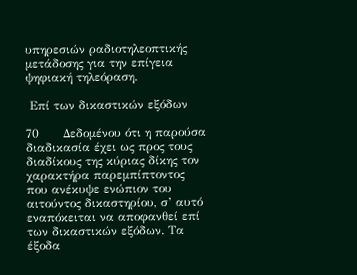υπηρεσιών ραδιοτηλεοπτικής μετάδοσης για την επίγεια ψηφιακή τηλεόραση.

 Επί των δικαστικών εξόδων

70      Δεδομένου ότι η παρούσα διαδικασία έχει ως προς τους διαδίκους της κύριας δίκης τον χαρακτήρα παρεμπίπτοντος που ανέκυψε ενώπιον του αιτούντος δικαστηρίου, σ’ αυτό εναπόκειται να αποφανθεί επί των δικαστικών εξόδων. Τα έξοδα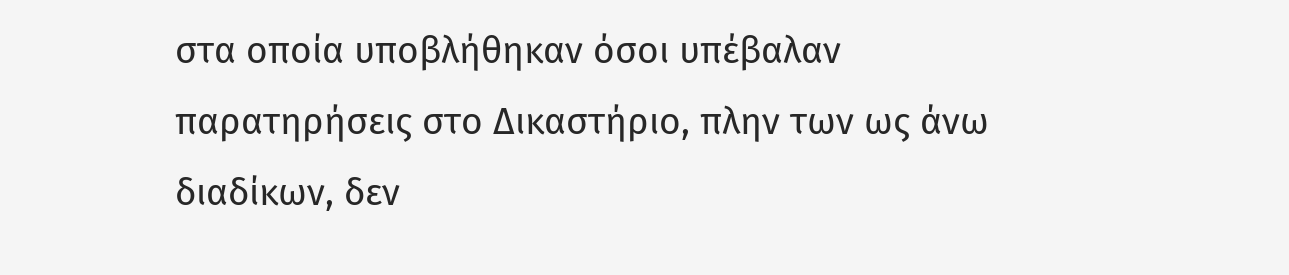στα οποία υποβλήθηκαν όσοι υπέβαλαν παρατηρήσεις στο Δικαστήριο, πλην των ως άνω διαδίκων, δεν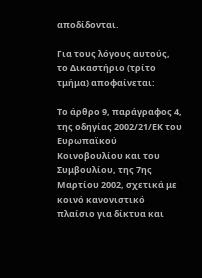αποδίδονται.

Για τους λόγους αυτούς, το Δικαστήριο (τρίτο τμήμα) αποφαίνεται:

Το άρθρο 9, παράγραφος 4, της οδηγίας 2002/21/ΕΚ του Ευρωπαϊκού Κοινοβουλίου και του Συμβουλίου, της 7ης Μαρτίου 2002, σχετικά με κοινό κανονιστικό πλαίσιο για δίκτυα και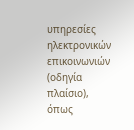υπηρεσίες ηλεκτρονικών επικοινωνιών (οδηγία πλαίσιο), όπως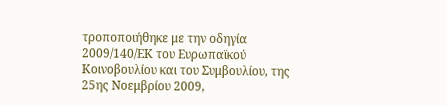τροποποιήθηκε με την οδηγία 2009/140/ΕΚ του Ευρωπαϊκού Κοινοβουλίου και του Συμβουλίου, της 25ης Νοεμβρίου 2009,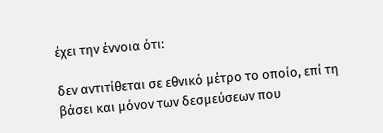έχει την έννοια ότι:

δεν αντιτίθεται σε εθνικό μέτρο το οποίο, επί τη βάσει και μόνον των δεσμεύσεων που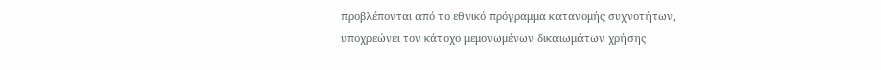προβλέπονται από το εθνικό πρόγραμμα κατανομής συχνοτήτων, υποχρεώνει τον κάτοχο μεμονωμένων δικαιωμάτων χρήσης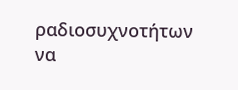ραδιοσυχνοτήτων να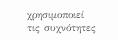χρησιμοποιεί τις συχνότητες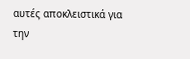αυτές αποκλειστικά για την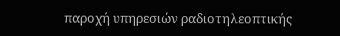παροχή υπηρεσιών ραδιοτηλεοπτικής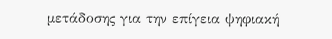μετάδοσης για την επίγεια ψηφιακή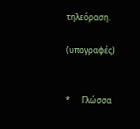τηλεόραση.

(υπογραφές)


*      Γλώσσα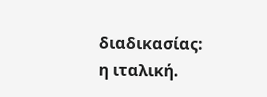διαδικασίας: η ιταλική.